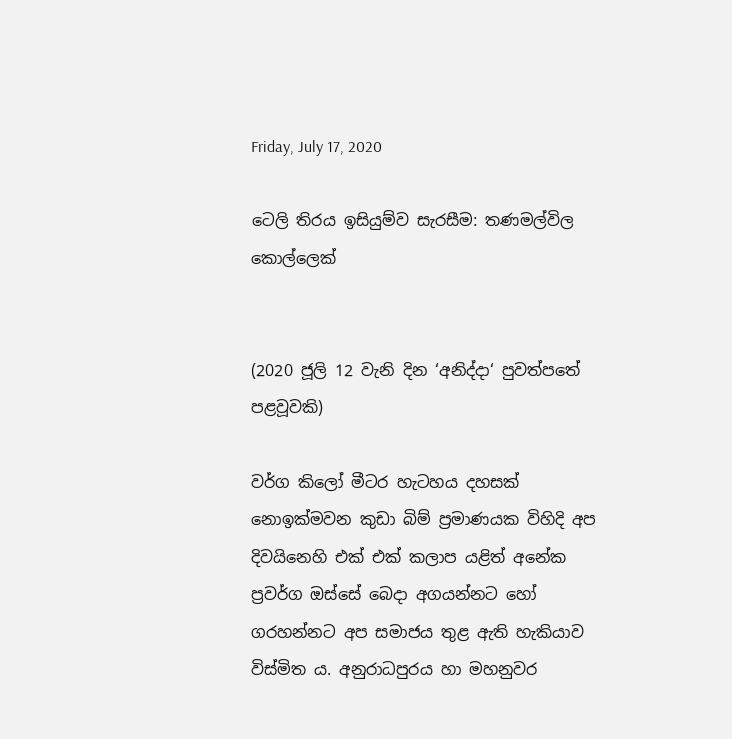Friday, July 17, 2020

ටෙලි තිරය ඉසියුම්ව සැරසීම: තණමල්විල කොල්ලෙක්


(2020 ජූලි 12 වැනි දින ‘අනිද්දා‘ පුවත්පතේ පළවූවකි)

වර්ග කිලෝ මීටර හැටහය දහසක් නොඉක්මවන කුඩා බිම් ප්‍රමාණයක විහිදි අප දිවයිනෙහි එක් එක් කලාප යළිත් අනේක ප්‍රවර්ග ඔස්සේ බෙදා අගයන්නට හෝ ගරහන්නට අප සමාජය තුළ ඇති හැකියාව විස්මිත ය. අනුරාධපුරය හා මහනුවර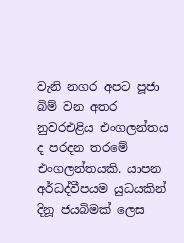වැනි නගර අපට පූජා බිම් වන අතර නුවරඑළිය එංගලන්තය ද පරදන තරමේ එංගලන්තයකි. යාපන අර්ධද්වීපයම යුධයකින් දිනූ ජයබිමක් ලෙස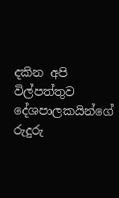දකින අපි විල්පත්තුව දේශපාලකයින්ගේ රුදුරු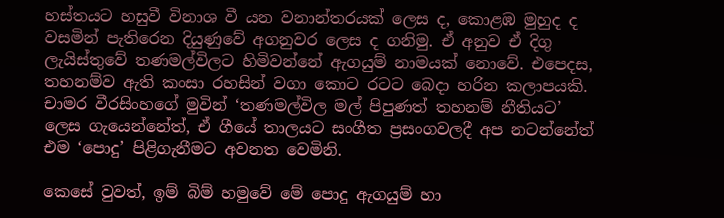හස්තයට හසුවී විනාශ වී යන වනාන්තරයක් ලෙස ද, කොළඹ මුහුද ද වසමින් පැතිරෙන දියුණුවේ අගනුවර ලෙස ද ගනිමු. ඒ අනුව ඒ දිගු ලැයිස්තුවේ තණමල්විලට හිමිවන්නේ ඇගයුම් නාමයක් නොවේ. එපෙදස, තහනම්ව ඇති කංසා රහසින් වගා කොට රටට බෙදා හරින කලාපයකි. චාමර වීරසිංහගේ මුවින් ‘තණමල්විල මල් පිපුණත් තහනම් නීතියට’ ලෙස ගැයෙන්නේත්, ඒ ගීයේ තාලයට සංගීත ප්‍රසංගවලදී අප නටන්නේත් එම ‘පොදු’ පිළිගැනීමට අවනත වෙමිනි.

කෙසේ වුවත්, ඉම් බිම් හමුවේ මේ පොදු ඇගයුම් හා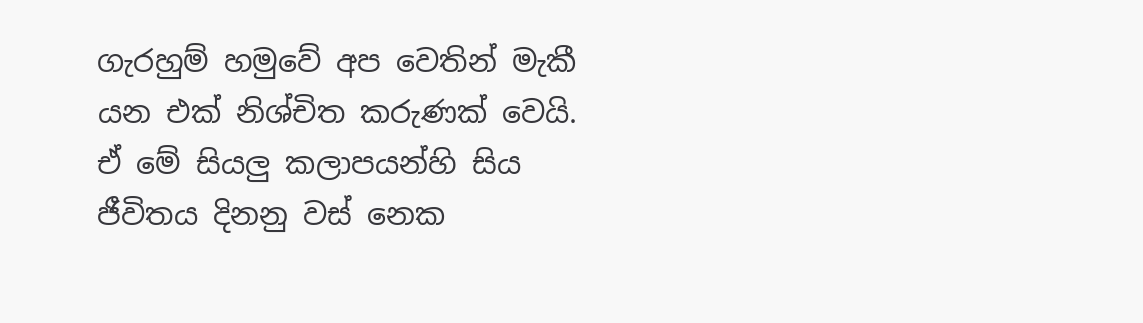ගැරහුම් හමුවේ අප වෙතින් මැකී යන එක් නිශ්චිත කරුණක් වෙයි. ඒ මේ සියලු කලාපයන්හි සිය ජීවිතය දිනනු වස් නෙක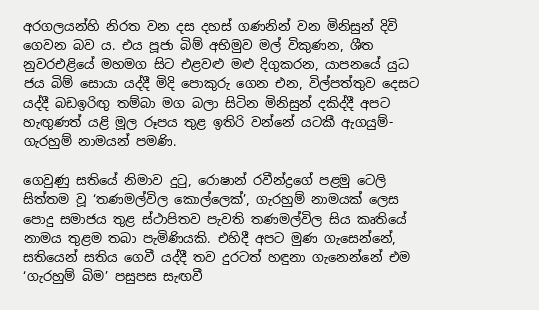අරගලයන්හි නිරත වන දස දහස් ගණනින් වන මිනිසුන් දිවි ගෙවන බව ය. එය පූජා බිම් අභිමුව මල් විකුණන, ශීත නුවරඑළියේ මහමග සිට එළවළු මළු දිගුකරන, යාපනයේ යුධ ජය බිම් සොයා යද්දී මිදි පොකුරු ගෙන එන, විල්පත්තුව දෙසට යද්දී බඩඉරිඟු තම්බා මග බලා සිටින මිනිසුන් දකිද්දී අපට හැඟුණත් යළි මූල රූපය තුළ ඉතිරි වන්නේ යටකී ඇගයුම්-ගැරහුම් නාමයන් පමණි.

ගෙවුණු සතියේ නිමාව දුටු, රොෂාන් රවීන්ද්‍රගේ පළමු ටෙලි සිත්තම වූ ‘තණමල්විල කොල්ලෙක්’, ගැරහුම් නාමයක් ලෙස පොදු සමාජය තුළ ස්ථාපිතව පැවති තණමල්විල සිය කෘතියේ නාමය තුළම තබා පැමිණියකි. එහිදී අපට මුණ ගැසෙන්නේ, සතියෙන් සතිය ගෙවී යද්දී තව දුරටත් හඳුනා ගැනෙන්නේ එම ‘ගැරහුම් බිම’ පසුපස සැඟවී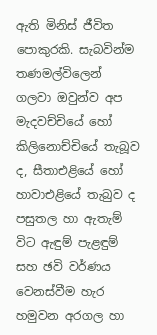ඇති මිනිස් ජීවිත පොකුරකි. සැබවින්ම තණමල්විලෙන් ගලවා ඔවුන්ව අප මැදවච්චියේ හෝ කිලිනොච්චියේ තැබූව ද, සීතාඑළියේ හෝ හාවාඑළියේ තැබුව ද පසුතල හා ඇතැම් විට ඇඳුම් පැළඳුම් සහ ඡවි වර්ණය වෙනස්වීම හැර හමුවන අරගල හා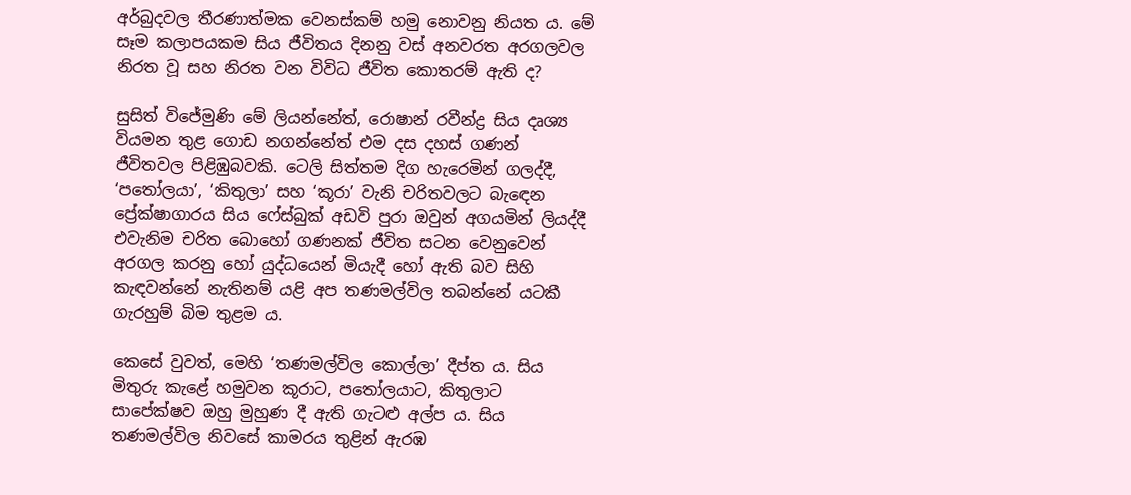අර්බුදවල තීරණාත්මක වෙනස්කම් හමු නොවනු නියත ය. මේ සෑම කලාපයකම සිය ජීවිතය දිනනු වස් අනවරත අරගලවල නිරත වූ සහ නිරත වන විවිධ ජීවිත කොතරම් ඇති ද?

සුසිත් විජේමුණි මේ ලියන්නේත්, රොෂාන් රවීන්ද්‍ර සිය දෘශ්‍ය වියමන තුළ ගොඩ නගන්නේත් එම දස දහස් ගණන් ජීවිතවල පිළිඹුබවකි. ටෙලි සිත්තම දිග හැරෙමින් ගලද්දී, ‘පතෝලයා’, ‘කිතුලා’ සහ ‘කූරා’ වැනි චරිතවලට බැඳෙන ප්‍රේක්ෂාගාරය සිය ෆේස්බුක් අඩවි පුරා ඔවුන් අගයමින් ලියද්දී එවැනිම චරිත බොහෝ ගණනක් ජීවිත සටන වෙනුවෙන් අරගල කරනු හෝ යුද්ධයෙන් මියැදී හෝ ඇති බව සිහි කැඳවන්නේ නැතිනම් යළි අප තණමල්විල තබන්නේ යටකී ගැරහුම් බිම තුළම ය.

කෙසේ වුවත්, මෙහි ‘තණමල්විල කොල්ලා’ දීප්ත ය. සිය මිතුරු කැළේ හමුවන කූරාට, පතෝලයාට, කිතුලාට සාපේක්ෂව ඔහු මුහුණ දී ඇති ගැටළු අල්ප ය. සිය තණමල්විල නිවසේ කාමරය තුළින් ඇරඹ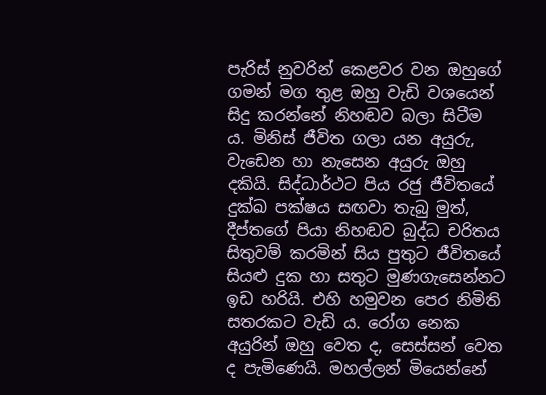පැරිස් නුවරින් කෙළවර වන ඔහුගේ ගමන් මග තුළ ඔහු වැඩි වශයෙන් සිදු කරන්නේ නිහඬව බලා සිටීම ය. මිනිස් ජීවිත ගලා යන අයුරු, වැඩෙන හා නැසෙන අයුරු ඔහු දකියි. සිද්ධාර්ථට පිය රජු ජීවිතයේ දුක්ඛ පක්ෂය සඟවා තැබු මුත්, දීප්තගේ පියා නිහඬව බුද්ධ චරිතය සිතුවම් කරමින් සිය පුතුට ජීවිතයේ සියළු දුක හා සතුට මුණගැසෙන්නට ඉඩ හරියි. එහි හමුවන පෙර නිමිති සතරකට වැඩි ය. රෝග නෙක අයුරින් ඔහු වෙත ද, සෙස්සන් වෙත ද පැමිණෙයි. මහල්ලන් මියෙන්නේ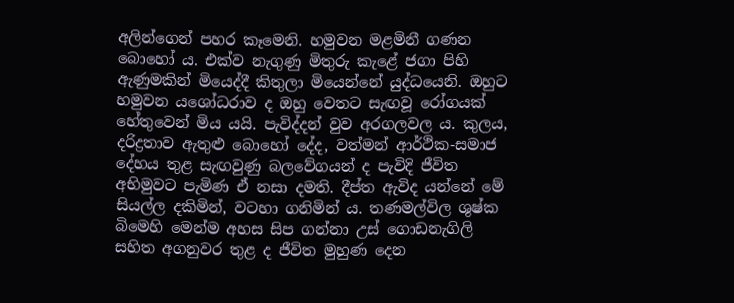අලින්ගෙන් පහර කෑමෙනි. හමුවන මළමිනී ගණන බොහෝ ය. එක්ව නැගුණු මිතුරු කැළේ ජගා පිහි ඇණුමකින් මියෙද්දී කිතුලා මියෙන්නේ යුද්ධයෙනි. ඔහුට හමුවන යශෝධරාව ද ඔහු වෙතට සැඟවූ රෝගයක් හේතුවෙන් මිය යයි. පැවිද්දන් වුව අරගලවල ය. කුලය, දරිද්‍රතාව ඇතුළු බොහෝ දේද, වත්මන් ආර්ථික-සමාජ දේහය තුළ සැඟවුණු බලවේගයන් ද පැවිදි ජීවිත අභිමුවට පැමිණ ඒ නසා දමති. දීප්ත ඇවිද යන්නේ මේ සියල්ල දකිමින්, වටහා ගනිමින් ය. තණමල්විල ශුෂ්ක බිමෙහි මෙන්ම අහස සිප ගන්නා උස් ගොඩනැගිලි සහිත අගනුවර තුළ ද ජීවිත මුහුණ දෙන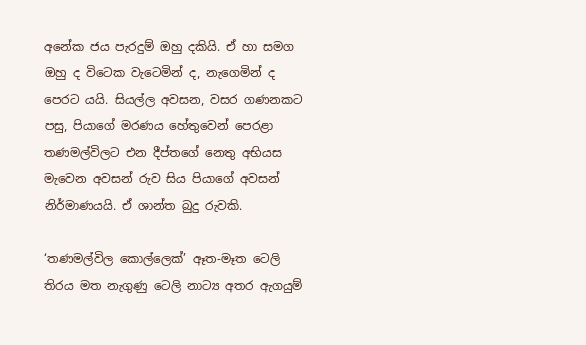අනේක ජය පැරදුම් ඔහු දකියි. ඒ හා සමග ඔහු ද විටෙක වැටෙමින් ද, නැගෙමින් ද පෙරට යයි. සියල්ල අවසන, වසර ගණනකට පසු, පියාගේ මරණය හේතුවෙන් පෙරළා තණමල්විලට එන දීප්තගේ නෙතු අභියස මැවෙන අවසන් රුව සිය පියාගේ අවසන් නිර්මාණයයි. ඒ ශාන්ත බුදු රුවකි.

‘තණමල්විල කොල්ලෙක්’ ඈත-මෑත ටෙලි තිරය මත නැගුණු ටෙලි නාට්‍ය අතර ඇගයුම්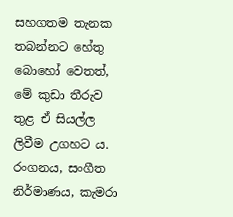සහගතම තැනක තබන්නට හේතු බොහෝ වෙතත්, මේ කුඩා තීරුව තුළ ඒ සියල්ල ලිවීම උගහට ය. රංගනය, සංගීත නිර්මාණය, කැමරා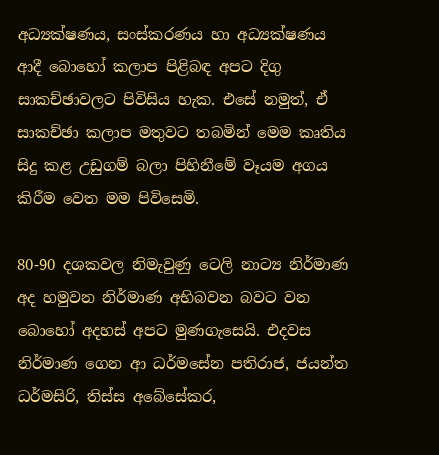අධ්‍යක්ෂණය, සංස්කරණය හා අධ්‍යක්ෂණය ආදී බොහෝ කලාප පිළිබඳ අපට දිගු සාකච්ඡාවලට පිවිසිය හැක. එසේ නමුත්, ඒ සාකච්ඡා කලාප මතුවට තබමින් මෙම කෘතිය සිදු කළ උඩුගම් බලා පිහිනීමේ වෑයම අගය කිරීම වෙත මම පිවිසෙමි.

80-90 දශකවල නිමැවුණු ටෙලි නාට්‍ය නිර්මාණ අද හමුවන නිර්මාණ අභිබවන බවට වන බොහෝ අදහස් අපට මුණගැසෙයි. එදවස නිර්මාණ ගෙන ආ ධර්මසේන පතිරාජ, ජයන්ත ධර්මසිරි, තිස්ස අබේසේකර,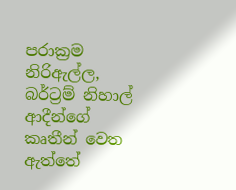පරාක්‍රම නිරිඇල්ල, බර්ට්‍රම් නිහාල් ආදීන්ගේ කෘතීන් වෙත ඇත්තේ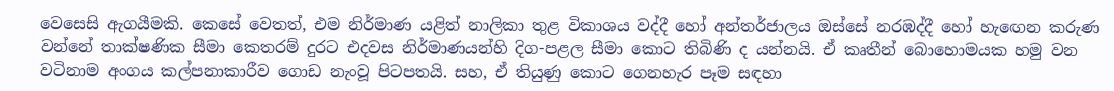වෙසෙසි ඇගයීමකි. කෙසේ වෙතත්, එම නිර්මාණ යළිත් නාලිකා තුළ විකාශය වද්දී හෝ අන්තර්ජාලය ඔස්සේ නරඹද්දී හෝ හැඟෙන කරුණ වන්නේ තාක්ෂණික සීමා කෙතරම් දුරට එදවස නිර්මාණයන්හි දිග-පළල සීමා කොට තිබිණි ද යන්නයි. ඒ කෘතීන් බොහොමයක හමු වන වටිනාම අංගය කල්පනාකාරීව ගොඩ නැංවූ පිටපතයි. සහ, ඒ තියුණු කොට ගෙනහැර පෑම සඳහා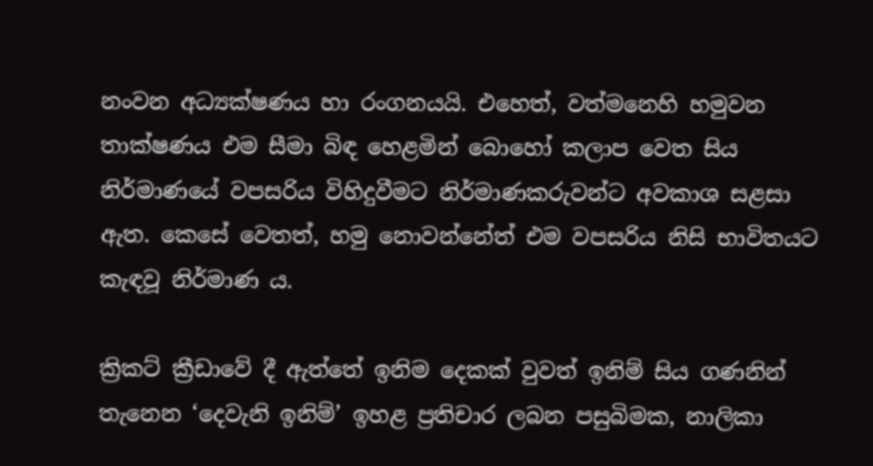නංවන අධ්‍යක්ෂණය හා රංගනයයි. එහෙත්, වත්මනෙහි හමුවන තාක්ෂණය එම සීමා බිඳ හෙළමින් බොහෝ කලාප වෙත සිය නිර්මාණයේ වපසරිය විහිදුවීමට නිර්මාණකරුවන්ට අවකාශ සළසා ඇත. කෙසේ වෙතත්, හමු නොවන්නේත් එම වපසරිය නිසි භාවිතයට කැඳවූ නිර්මාණ ය.

ක්‍රිකට් ක්‍රීඩාවේ දී ඇත්තේ ඉනිම දෙකක් වුවත් ඉනිම් සිය ගණනින් තැනෙන ‘දෙවැනි ඉනිම්’ ඉහළ ප්‍රතිචාර ලබන පසුබිමක, නාලිකා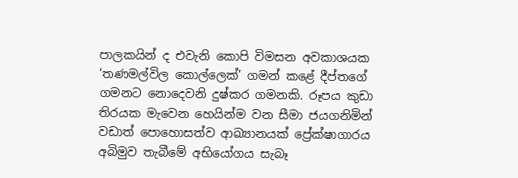පාලකයින් ද එවැනි කොපි විමසන අවකාශයක ‘තණමල්විල කොල්ලෙක්’ ගමන් කළේ දීප්තගේ ගමනට නොදෙවනි දුෂ්කර ගමනකි. රූපය කුඩා තිරයක මැවෙන හෙයින්ම වන සීමා ජයගනිමින් වඩාත් පොහොසත්ව ආඛ්‍යානයක් ප්‍රේක්ෂාගාරය අබිමුව තැබීමේ අභියෝගය සැබෑ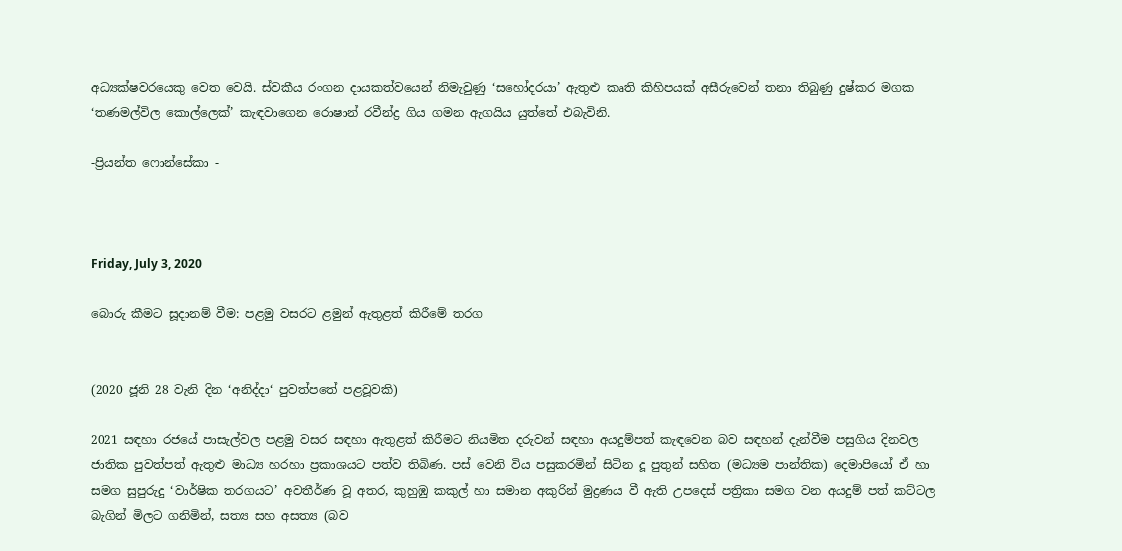අධ්‍යක්ෂවරයෙකු වෙත වෙයි. ස්වකීය රංගන දායකත්වයෙන් නිමැවුණු ‘සහෝදරයා’ ඇතුළු කෘති කිහිපයක් අසීරුවෙන් තනා තිබුණු දුෂ්කර මගක ‘තණමල්විල කොල්ලෙක්’ කැඳවාගෙන රොෂාන් රවීන්ද්‍ර ගිය ගමන ඇගයිය යුත්තේ එබැවිනි.

-ප්‍රියන්ත ෆොන්සේකා -



Friday, July 3, 2020

බොරු කීමට සූදානම් වීම: පළමු වසරට ළමුන් ඇතුළත් කිරීමේ තරග


(2020 ජූනි 28 වැනි දින ‘අනිද්දා‘ පුවත්පතේ පළවූවකි)

2021 සඳහා රජයේ පාසැල්වල පළමු වසර සඳහා ඇතුළත් කිරීමට නියමිත දරුවන් සඳහා අයදුම්පත් කැඳවෙන බව සඳහන් දැන්වීම පසුගිය දිනවල ජාතික පුවත්පත් ඇතුළු මාධ්‍ය හරහා ප්‍රකාශයට පත්ව තිබිණ. පස් වෙනි විය පසුකරමින් සිටින දූ පුතුන් සහිත (මධ්‍යම පාන්තික) දෙමාපියෝ ඒ හා සමග සුපුරුදු ‘වාර්ෂික තරගයට’ අවතීර්ණ වූ අතර, කුහුඹු කකුල් හා සමාන අකුරින් මුද්‍රණය වී ඇති උපදෙස් පත්‍රිකා සමග වන අයදුම් පත් කට්ටල බැගින් මිලට ගනිමින්, සත්‍ය සහ අසත්‍ය (බව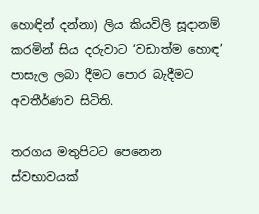හොඳින් දන්නා) ලිය කියවිලි සූදානම් කරමින් සිය දරුවාට ‘වඩාත්ම හොඳ’ පාසැල ලබා දීමට පොර බැදීමට අවතීර්ණව සිටිති.

තරගය මතුපිටට පෙනෙන ස්වභාවයක්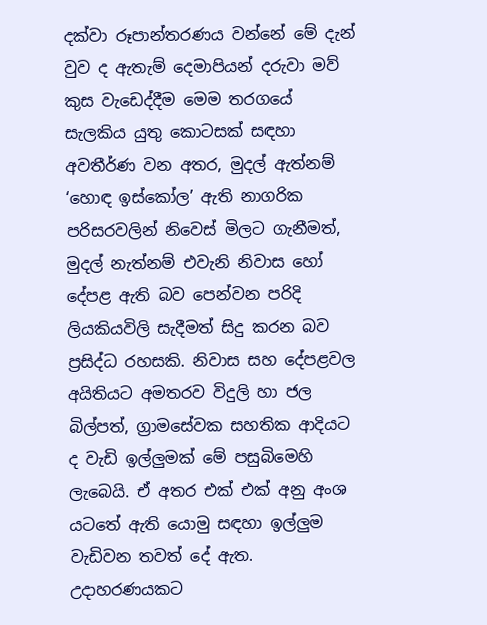දක්වා රූපාන්තරණය වන්නේ මේ දැන් වුව ද ඇතැම් දෙමාපියන් දරුවා මව් කුස වැඩෙද්දීම මෙම තරගයේ සැලකිය යුතු කොටසක් සඳහා අවතීර්ණ වන අතර, මුදල් ඇත්නම් ‘හොඳ ඉස්කෝල’ ඇති නාගරික පරිසරවලින් නිවෙස් මිලට ගැනීමත්, මුදල් නැත්නම් එවැනි නිවාස හෝ දේපළ ඇති බව පෙන්වන පරිදි ලියකියවිලි සැදීමත් සිදු කරන බව ප්‍රසිද්ධ රහසකි. නිවාස සහ දේපළවල අයිතියට අමතරව විදුලි හා ජල බිල්පත්, ග්‍රාමසේවක සහතික ආදියට ද වැඩි ඉල්ලුමක් මේ පසුබිමෙහි ලැබෙයි. ඒ අතර එක් එක් අනු අංශ යටතේ ඇති යොමු සඳහා ඉල්ලුම වැඩිවන තවත් දේ ඇත. උදාහරණයකට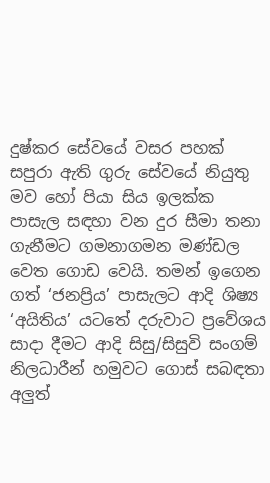දුෂ්කර සේවයේ වසර පහක් සපුරා ඇති ගුරු සේවයේ නියුතු මව හෝ පියා සිය ඉලක්ක පාසැල සඳහා වන දුර සීමා තනා ගැනීමට ගමනාගමන මණ්ඩල වෙත ගොඩ වෙයි. තමන් ඉගෙන ගත් ‘ජනප්‍රිය’ පාසැලට ආදි ශිෂ්‍ය ‘අයිතිය’ යටතේ දරුවාට ප්‍රවේශය සාදා දීමට ආදි සිසු/සිසුවි සංගම් නිලධාරීන් හමුවට ගොස් සබඳතා අලුත්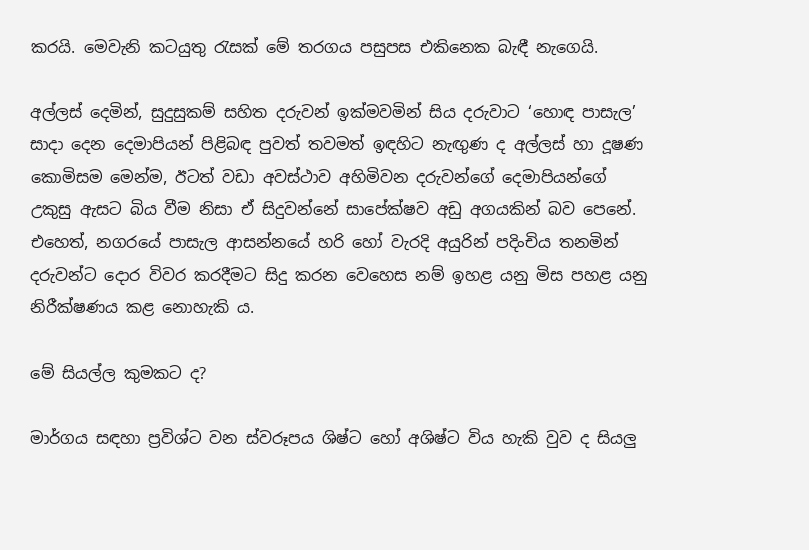කරයි. මෙවැනි කටයුතු රැසක් මේ තරගය පසුපස එකිනෙක බැඳී නැගෙයි.

අල්ලස් දෙමින්, සුදුසුකම් සහිත දරුවන් ඉක්මවමින් සිය දරුවාට ‘හොඳ පාසැල’ සාදා දෙන දෙමාපියන් පිළිබඳ පුවත් තවමත් ඉඳහිට නැඟුණ ද අල්ලස් හා දූෂණ කොමිසම මෙන්ම, ඊටත් වඩා අවස්ථාව අහිමිවන දරුවන්ගේ දෙමාපියන්ගේ උකුසු ඇසට බිය වීම නිසා ඒ සිදුවන්නේ සාපේක්ෂව අඩු අගයකින් බව පෙනේ. එහෙත්, නගරයේ පාසැල ආසන්නයේ හරි හෝ වැරදි අයුරින් පදිංචිය තනමින් දරුවන්ට දොර විවර කරදීමට සිදු කරන වෙහෙස නම් ඉහළ යනු මිස පහළ යනු නිරීක්ෂණය කළ නොහැකි ය.

මේ සියල්ල කුමකට ද?

මාර්ගය සඳහා ප්‍රවිශ්ට වන ස්වරූපය ශිෂ්ට හෝ අශිෂ්ට විය හැකි වුව ද සියලු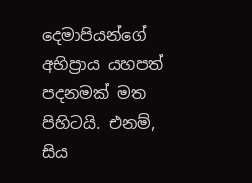දෙමාපියන්ගේ අභිප්‍රාය යහපත් පදනමක් මත පිහිටයි. එනම්, සිය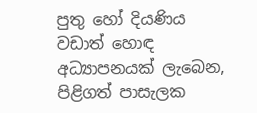පුතු හෝ දියණිය වඩාත් හොඳ අධ්‍යාපනයක් ලැබෙන, පිළිගත් පාසැලක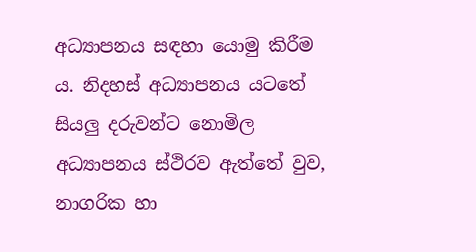අධ්‍යාපනය සඳහා යොමු කිරීම ය. නිදහස් අධ්‍යාපනය යටතේ සියලු දරුවන්ට නොමිල අධ්‍යාපනය ස්ථිරව ඇත්තේ වුව, නාගරික හා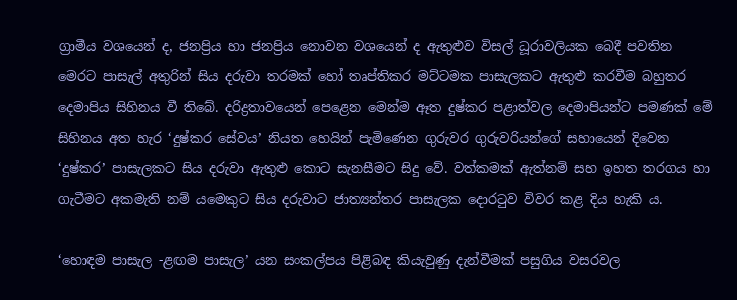ග්‍රාමීය වශයෙන් ද, ජනප්‍රිය හා ජනප්‍රිය නොවන වශයෙන් ද ඇතුළුව විසල් ධූරාවලියක බෙදී පවතින මෙරට පාසැල් අතුරින් සිය දරුවා තරමක් හෝ තෘප්තිකර මට්ටමක පාසැලකට ඇතුළු කරවීම බහුතර දෙමාපිය සිහිනය වී තිබේ. දරිද්‍රතාවයෙන් පෙළෙන මෙන්ම ඈත දුෂ්කර පළාත්වල දෙමාපියන්ට පමණක් මේ සිහිනය අත හැර ‘දුෂ්කර සේවය’ නියත හෙයින් පැමිණෙන ගුරුවර ගුරුවරියන්ගේ සහායෙන් දිවෙන ‘දුෂ්කර’ පාසැලකට සිය දරුවා ඇතුළු කොට සැනසීමට සිදු වේ. වත්කමක් ඇත්නම් සහ ඉහත තරගය හා ගැටීමට අකමැති නම් යමෙකුට සිය දරුවාට ජාත්‍යන්තර පාසැලක දොරටුව විවර කළ දිය හැකි ය.

‘හොඳම පාසැල -ළඟම පාසැල’ යන සංකල්පය පිළිබඳ කියැවුණු දැන්වීමක් පසුගිය වසරවල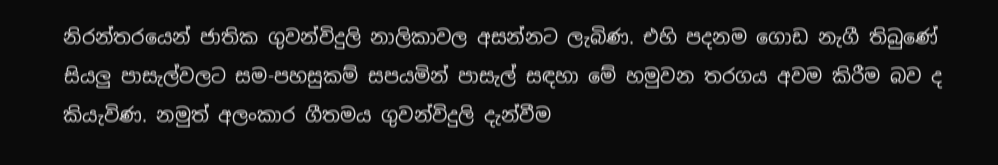නිරන්තරයෙන් ජාතික ගුවන්විදුලි නාලිකාවල අසන්නට ලැබිණ. එහි පදනම ගොඩ නැගී තිබුණේ සියලු පාසැල්වලට සම-පහසුකම් සපයමින් පාසැල් සඳහා මේ හමුවන තරගය අවම කිරීම බව ද කියැවිණ. නමුත් අලංකාර ගීතමය ගුවන්විදුලි දැන්වීම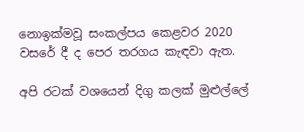නොඉක්මවූ සංකල්පය කෙළවර 2020 වසරේ දී ද පෙර තරගය කැඳවා ඇත.

අපි රටක් වශයෙන් දිගු කලක් මුළුල්ලේ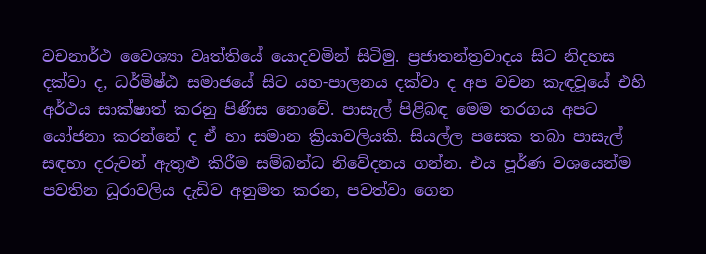වචනාර්ථ වෛශ්‍යා වෘත්තියේ යොදවමින් සිටිමු. ප්‍රජාතන්ත්‍රවාදය සිට නිදහස දක්වා ද, ධර්මිෂ්ඨ සමාජයේ සිට යහ-පාලනය දක්වා ද අප වචන කැඳවූයේ එහි අර්ථය සාක්ෂාත් කරනු පිණිස නොවේ. පාසැල් පිළිබඳ මෙම තරගය අපට යෝජනා කරන්නේ ද ඒ හා සමාන ක්‍රියාවලියකි. සියල්ල පසෙක තබා පාසැල් සඳහා දරුවන් ඇතුළු කිරීම සම්බන්ධ නිවේදනය ගන්න. එය පූර්ණ වශයෙන්ම පවතින ධූරාවලිය දැඩිව අනුමත කරන, පවත්වා ගෙන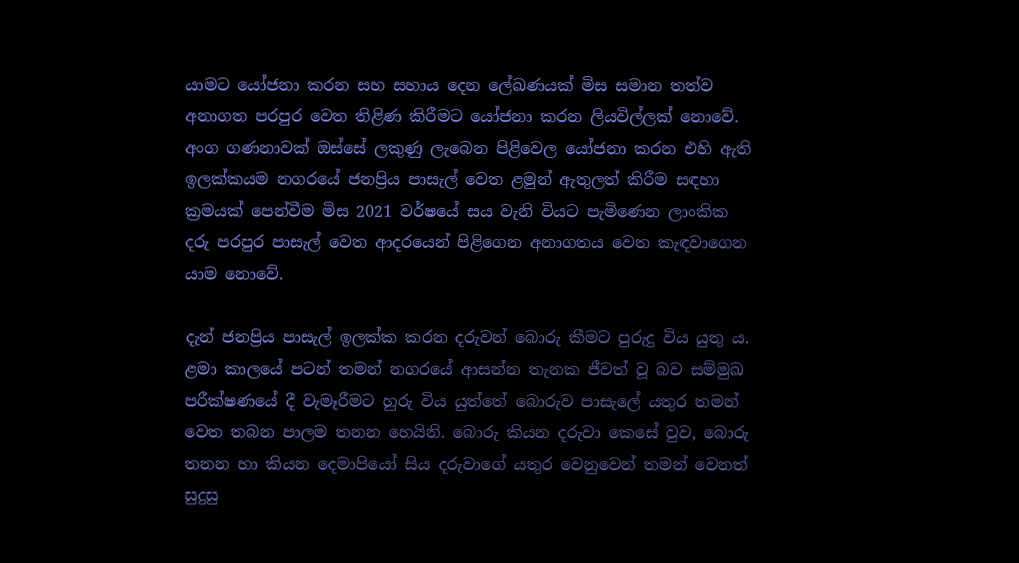යාමට යෝජනා කරන සහ සහාය දෙන ලේඛණයක් මිස සමාන තත්ව අනාගත පරපුර වෙත තිළිණ කිරීමට යෝජනා කරන ලියවිල්ලක් නොවේ. අංග ගණනාවක් ඔස්සේ ලකුණු ලැබෙන පිළිවෙල යෝජනා කරන එහි ඇති ඉලක්කයම නගරයේ ජනප්‍රිය පාසැල් වෙත ළමුන් ඇතුලත් කිරීම සඳහා ක්‍රමයක් පෙන්වීම මිස 2021 වර්ෂයේ සය වැනි වියට පැමිණෙන ලාංකික දරු පරපුර පාසැල් වෙත ආදරයෙන් පිළිගෙන අනාගතය වෙත කැඳවාගෙන යාම නොවේ.

දැන් ජනප්‍රිය පාසැල් ඉලක්ක කරන දරුවන් බොරු කීමට පුරුදු විය යුතු ය. ළමා කාලයේ පටන් තමන් නගරයේ ආසන්න තැනක ජීවත් වූ බව සම්මුඛ පරීක්ෂණයේ දී වැමෑරීමට හුරු විය යුත්තේ බොරුව පාසැලේ යතුර තමන් වෙත තබන පාලම තනන හෙයිනි. බොරු කියන දරුවා කෙසේ වුව, බොරු තනන හා කියන දෙමාපියෝ සිය දරුවාගේ යතුර වෙනුවෙන් තමන් වෙනත් සුදුසු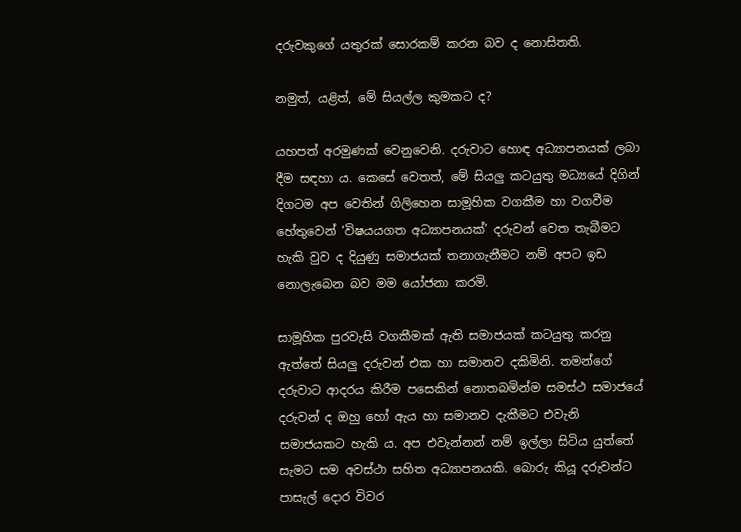දරුවකුගේ යතුරක් සොරකම් කරන බව ද නොසිතති.

නමුත්, යළිත්, මේ සියල්ල කුමකට ද?

යහපත් අරමුණක් වෙනුවෙනි. දරුවාට හොඳ අධ්‍යාපනයක් ලබා දීම සඳහා ය. කෙසේ වෙතත්, මේ සියලු කටයුතු මධ්‍යයේ දිගින් දිගටම අප වෙතින් ගිලිහෙන සාමූහික වගකීම හා වගවීම හේතුවෙන් ‘විෂයයගත අධ්‍යාපනයක්’ දරුවන් වෙත තැබීමට හැකි වුව ද දියුණු සමාජයක් තනාගැනීමට නම් අපට ඉඩ නොලැබෙන බව මම යෝජනා කරමි.

සාමූහික පුරවැසි වගකීමක් ඇති සමාජයක් කටයුතු කරනු ඇත්තේ සියලු දරුවන් එක හා සමානව දකිමිනි. තමන්ගේ දරුවාට ආදරය කිරීම පසෙකින් නොතබමින්ම සමස්ථ සමාජයේ දරුවන් ද ඔහු හෝ ඇය හා සමානව දැකීමට එවැනි සමාජයකට හැකි ය. අප එවැන්නන් නම් ඉල්ලා සිටිය යුත්තේ සැමට සම අවස්ථා සහිත අධ්‍යාපනයකි. බොරු කියූ දරුවන්ට පාසැල් දොර විවර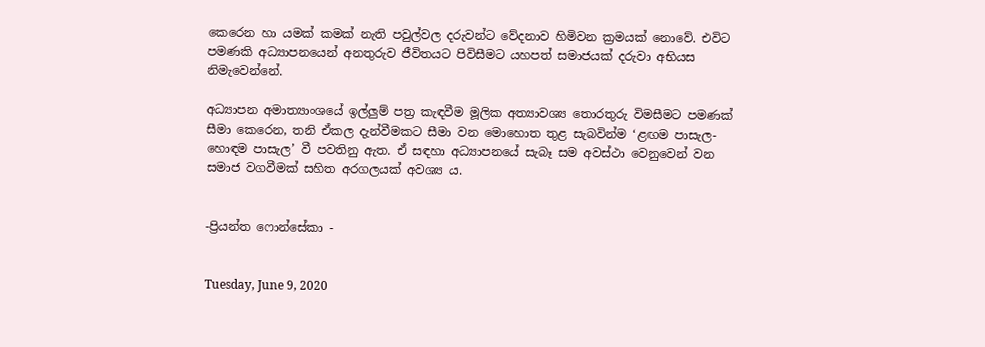කෙරෙන හා යමක් කමක් නැති පවුල්වල දරුවන්ට වේදනාව හිමිවන ක්‍රමයක් නොවේ. එවිට පමණකි අධ්‍යාපනයෙන් අනතුරුව ජීවිතයට පිවිසීමට යහපත් සමාජයක් දරුවා අභියස නිමැවෙන්නේ.

අධ්‍යාපන අමාත්‍යාංශයේ ඉල්ලුම් පත්‍ර කැඳවීම මූලික අත්‍යාවශ්‍ය තොරතුරු විමසීමට පමණක් සීමා කෙරෙන, තනි ඒකල දැන්වීමකට සීමා වන මොහොත තුළ සැබවින්ම ‘ළඟම පාසැල-හොඳම පාසැල’ වී පවතිනු ඇත. ඒ සඳහා අධ්‍යාපනයේ සැබෑ සම අවස්ථා වෙනුවෙන් වන සමාජ වගවීමක් සහිත අරගලයක් අවශ්‍ය ය.


-ප්‍රියන්ත ෆොන්සේකා -


Tuesday, June 9, 2020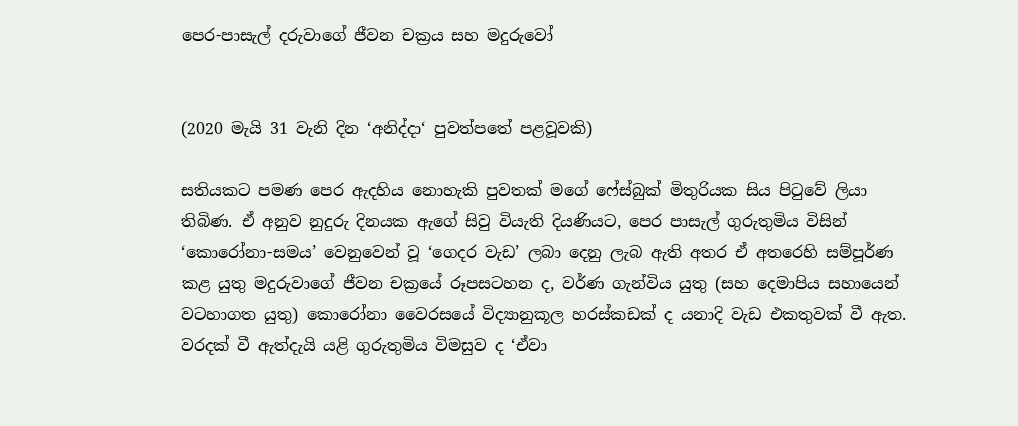පෙර-පාසැල් දරුවාගේ ජීවන චක්‍රය සහ මදුරුවෝ


(2020 මැයි 31 වැනි දින ‘අනිද්දා‘ පුවත්පතේ පළවූවකි)

සතියකට පමණ පෙර ඇදහිය නොහැකි පුවතක් මගේ ෆේස්බුක් මිතුරියක සිය පිටුවේ ලියා තිබිණ. ඒ අනුව නුදුරු දිනයක ඇගේ සිවු වියැති දියණියට, පෙර පාසැල් ගුරුතුමිය විසින් ‘කොරෝනා-සමය’ වෙනුවෙන් වූ ‘ගෙදර වැඩ’ ලබා දෙනු ලැබ ඇති අතර ඒ අතරෙහි සම්පූර්ණ කළ යුතු මදුරුවාගේ ජීවන චක්‍රයේ රූපසටහන ද, වර්ණ ගැන්විය යුතු (සහ දෙමාපිය සහායෙන් වටහාගත යුතු) කොරෝනා වෛරසයේ විද්‍යානුකූල හරස්කඩක් ද යනාදි වැඩ එකතුවක් වී ඇත. වරදක් වී ඇත්දැයි යළි ගුරුතුමිය විමසුව ද ‘ඒවා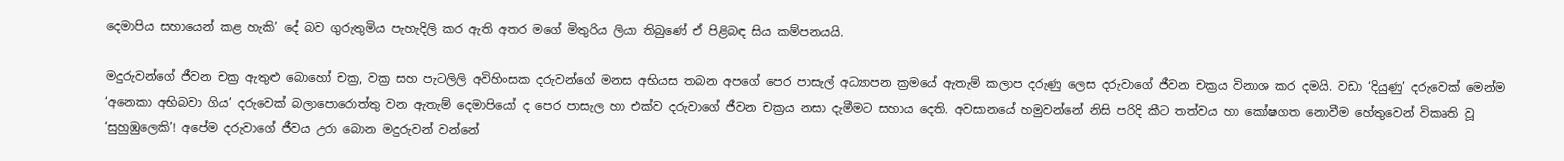දෙමාපිය සහායෙන් කළ හැකි’ දේ බව ගුරුතුමිය පැහැදිලි කර ඇති අතර මගේ මිතුරිය ලියා තිබුණේ ඒ පිළිබඳ සිය කම්පනයයි.

මදුරුවන්ගේ ජීවන චක්‍ර ඇතුළු බොහෝ චක්‍ර, වක්‍ර සහ පැටලිලි අවිහිංසක දරුවන්ගේ මනස අභියස තබන අපගේ පෙර පාසැල් අධ්‍යාපන ක්‍රමයේ ඇතැම් කලාප දරුණු ලෙස දරුවාගේ ජීවන චක්‍රය විනාශ කර දමයි. වඩා ‘දියුණු’ දරුවෙක් මෙන්ම ‘අනෙකා අභිබවා ගිය’ දරුවෙක් බලාපොරොත්තු වන ඇතැම් දෙමාපියෝ ද පෙර පාසැල හා එක්ව දරුවාගේ ජීවන චක්‍රය නසා දැමීමට සහාය දෙති. අවසානයේ හමුවන්නේ නිසි පරිදි කීට තත්වය හා කෝෂගත නොවීම හේතුවෙන් විකෘති වූ ‘සුහුඹුලෙකි’! අපේම දරුවාගේ ජීවය උරා බොන මදුරුවන් වන්නේ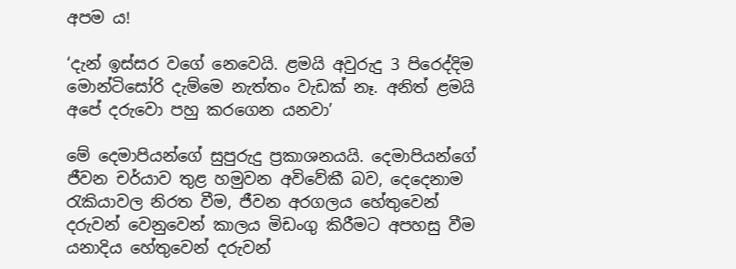අපම ය!

‘දැන් ඉස්සර වගේ නෙවෙයි. ළමයි අවුරුදු 3 පිරෙද්දිම මොන්ටිසෝරි දැම්මෙ නැත්තං වැඩක් නෑ. අනිත් ළමයි අපේ දරුවො පහු කරගෙන යනවා’

මේ දෙමාපියන්ගේ සුපුරුදු ප්‍රකාශනයයි. දෙමාපියන්ගේ ජීවන චර්යාව තුළ හමුවන අවිවේකී බව, දෙදෙනාම රැකියාවල නිරත වීම, ජීවන අරගලය හේතුවෙන් දරුවන් වෙනුවෙන් කාලය මිඩංගු කිරීමට අපහසු වීම යනාදිය හේතුවෙන් දරුවන්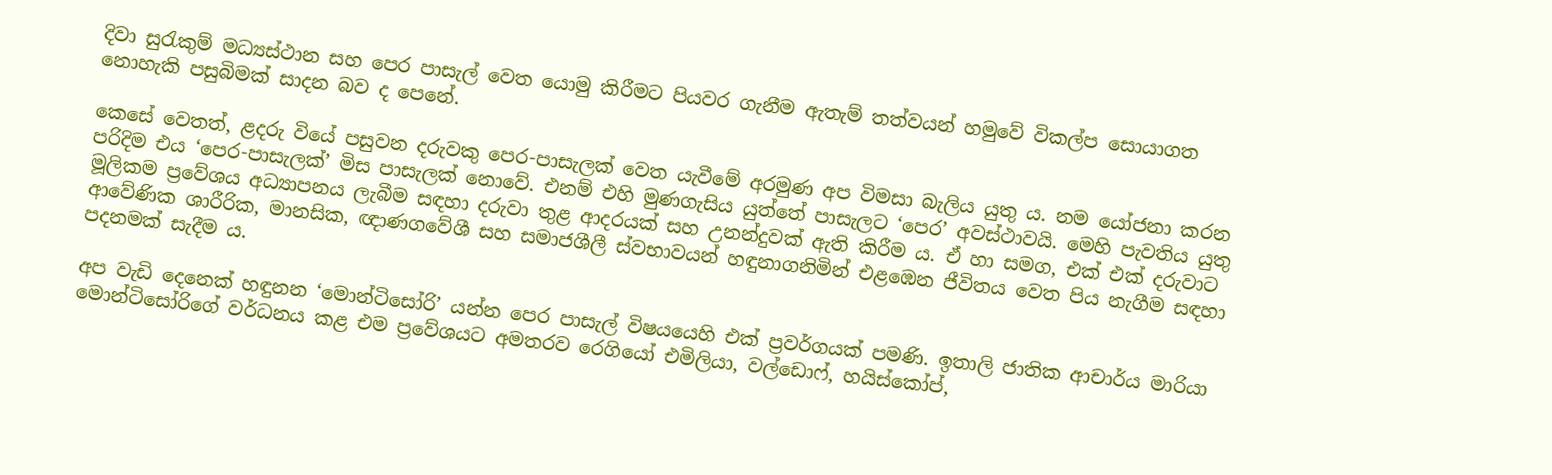දිවා සුරැකුම් මධ්‍යස්ථාන සහ පෙර පාසැල් වෙත යොමු කිරීමට පියවර ගැනීම ඇතැම් තත්වයන් හමුවේ විකල්ප සොයාගත නොහැකි පසුබිමක් සාදන බව ද පෙනේ.

කෙසේ වෙතත්, ළදරු වියේ පසුවන දරුවකු පෙර-පාසැලක් වෙත යැවීමේ අරමුණ අප විමසා බැලිය යුතු ය. නම යෝජනා කරන පරිදිම එය ‘පෙර-පාසැලක්’ මිස පාසැලක් නොවේ. එනම් එහි මුණගැසිය යුත්තේ පාසැලට ‘පෙර’ අවස්ථාවයි. මෙහි පැවතිය යුතු මූලිකම ප්‍රවේශය අධ්‍යාපනය ලැබීම සඳහා දරුවා තුළ ආදරයක් සහ උනන්දුවක් ඇති කිරීම ය. ඒ හා සමග, එක් එක් දරුවාට ආවේණික ශාරීරික, මානසික, ඥාණගවේශී සහ සමාජශීලී ස්වභාවයන් හඳුනාගනිමින් එළඹෙන ජීවිතය වෙත පිය නැගීම සඳහා පදනමක් සැදීම ය.

අප වැඩි දෙනෙක් හඳුනන ‘මොන්ටිසෝරි’ යන්න පෙර පාසැල් විෂයයෙහි එක් ප්‍රවර්ගයක් පමණි. ඉතාලි ජාතික ආචාර්ය මාරියා මොන්ටිසෝරිගේ වර්ධනය කළ එම ප්‍රවේශයට අමතරව රෙගියෝ එමිලියා, වල්ඩොෆ්, හයිස්කෝප්,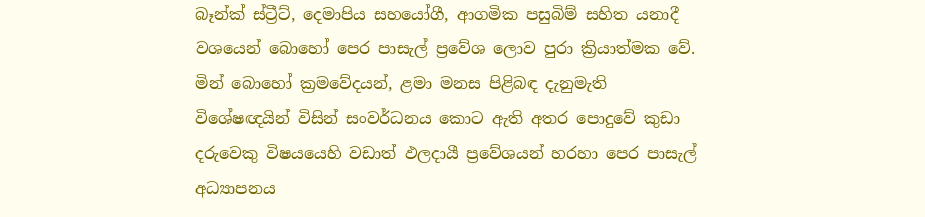බෑන්ක් ස්ට්‍රීට්, දෙමාපිය සහයෝගී, ආගමික පසුබිම් සහිත යනාදී වශයෙන් බොහෝ පෙර පාසැල් ප්‍රවේශ ලොව පුරා ක්‍රියාත්මක වේ. මින් බොහෝ ක්‍රමවේදයන්, ළමා මනස පිළිබඳ දැනුමැති විශේෂඥයින් විසින් සංවර්ධනය කොට ඇති අතර පොදුවේ කුඩා දරුවෙකු විෂයයෙහි වඩාත් ඵලදායී ප්‍රවේශයන් හරහා පෙර පාසැල් අධ්‍යාපනය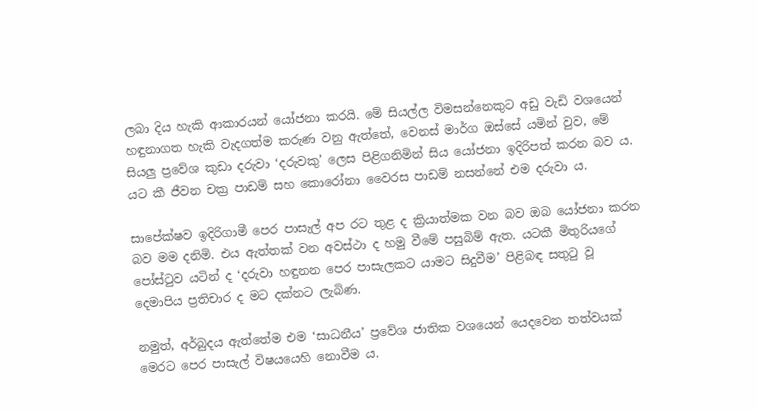ලබා දිය හැකි ආකාරයන් යෝජනා කරයි. මේ සියල්ල විමසන්නෙකුට අඩු වැඩි වශයෙන් හඳුනාගත හැකි වැදගත්ම කරුණ වනු ඇත්තේ, වෙනස් මාර්ග ඔස්සේ යමින් වුව, මේ සියලු ප්‍රවේශ කුඩා දරුවා ‘දරුවකු’ ලෙස පිළිගනිමින් සිය යෝජනා ඉදිරිපත් කරන බව ය. යට කී ජීවන චක්‍ර පාඩම් සහ කොරෝනා වෛරස පාඩම් නසන්නේ එම දරුවා ය.

සාපේක්ෂව ඉදිරිගාමී පෙර පාසැල් අප රට තුළ ද ක්‍රියාත්මක වන බව ඔබ යෝජනා කරන බව මම දනිමි. එය ඇත්තක් වන අවස්ථා ද හමු වීමේ පසුබිම් ඇත. යටකී මිතුරියගේ පෝස්ටුව යටින් ද ‘දරුවා හඳුනන පෙර පාසැලකට යාමට සිදුවීම’ පිළිබඳ සතුටු වූ දෙමාපිය ප්‍රතිචාර ද මට දක්නට ලැබිණ.

නමුත්, අර්බුදය ඇත්තේම එම ‘සාධනීය’ ප්‍රවේශ ජාතික වශයෙන් යෙදවෙන තත්වයක් මෙරට පෙර පාසැල් විෂයයෙහි නොවීම ය.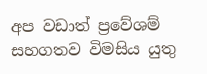අප වඩාත් ප්‍රවේශම් සහගතව විමසිය යුතු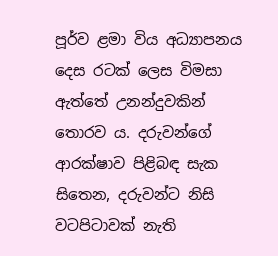පූර්ව ළමා විය අධ්‍යාපනය දෙස රටක් ලෙස විමසා ඇත්තේ උනන්දුවකින් තොරව ය. දරුවන්ගේ ආරක්ෂාව පිළිබඳ සැක සිතෙන, දරුවන්ට නිසි වටපිටාවක් නැති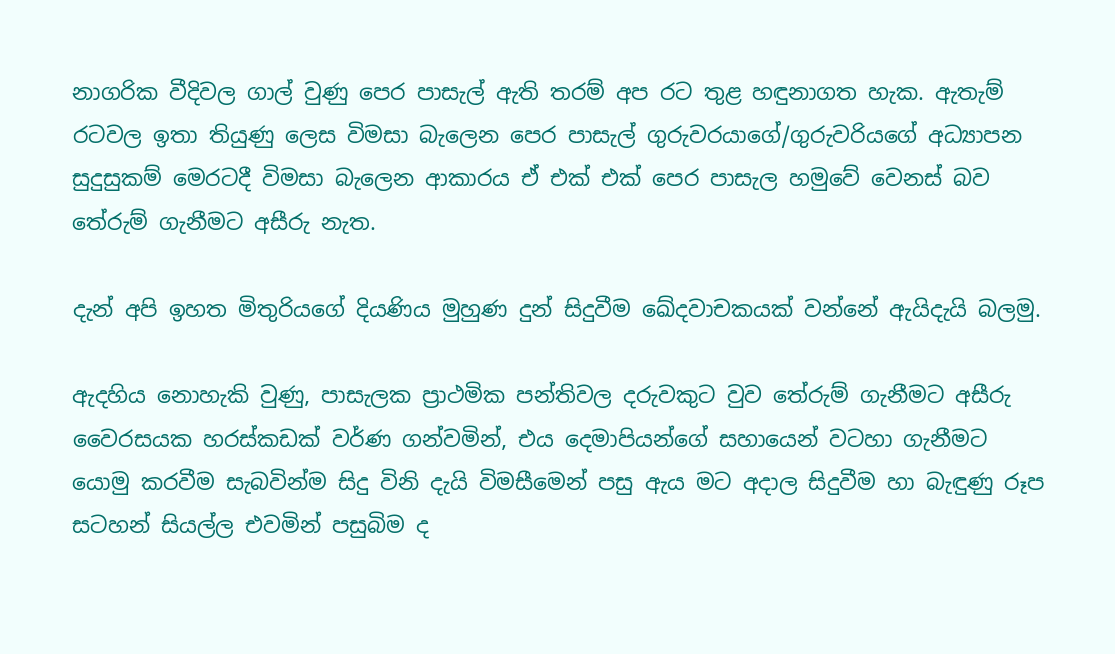නාගරික වීදිවල ගාල් වුණු පෙර පාසැල් ඇති තරම් අප රට තුළ හඳුනාගත හැක. ඇතැම් රටවල ඉතා තියුණු ලෙස විමසා බැලෙන පෙර පාසැල් ගුරුවරයාගේ/ගුරුවරියගේ අධ්‍යාපන සුදුසුකම් මෙරටදී විමසා බැලෙන ආකාරය ඒ එක් එක් පෙර පාසැල හමුවේ වෙනස් බව තේරුම් ගැනීමට අසීරු නැත.

දැන් අපි ඉහත මිතුරියගේ දියණිය මුහුණ දුන් සිදුවීම ඛේදවාචකයක් වන්නේ ඇයිදැයි බලමු.

ඇදහිය නොහැකි වුණු, පාසැලක ප්‍රාථමික පන්තිවල දරුවකුට වුව තේරුම් ගැනීමට අසීරු වෛරසයක හරස්කඩක් වර්ණ ගන්වමින්, එය දෙමාපියන්ගේ සහායෙන් වටහා ගැනීමට යොමු කරවීම සැබවින්ම සිදු විනි දැයි විමසීමෙන් පසු ඇය මට අදාල සිදුවීම හා බැඳුණු රූප සටහන් සියල්ල එවමින් පසුබිම ද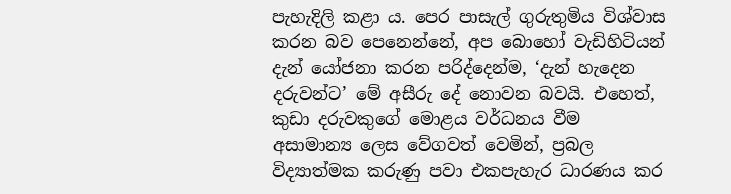පැහැදිලි කළා ය. පෙර පාසැල් ගුරුතුමිය විශ්වාස කරන බව පෙනෙන්නේ, අප බොහෝ වැඩිහිටියන් දැන් යෝජනා කරන පරිද්දෙන්ම, ‘දැන් හැදෙන දරුවන්ට’ මේ අසීරු දේ නොවන බවයි. එහෙත්, කුඩා දරුවකුගේ මොළය වර්ධනය වීම අසාමාන්‍ය ලෙස වේගවත් වෙමින්, ප්‍රබල විද්‍යාත්මක කරුණු පවා එකපැහැර ධාරණය කර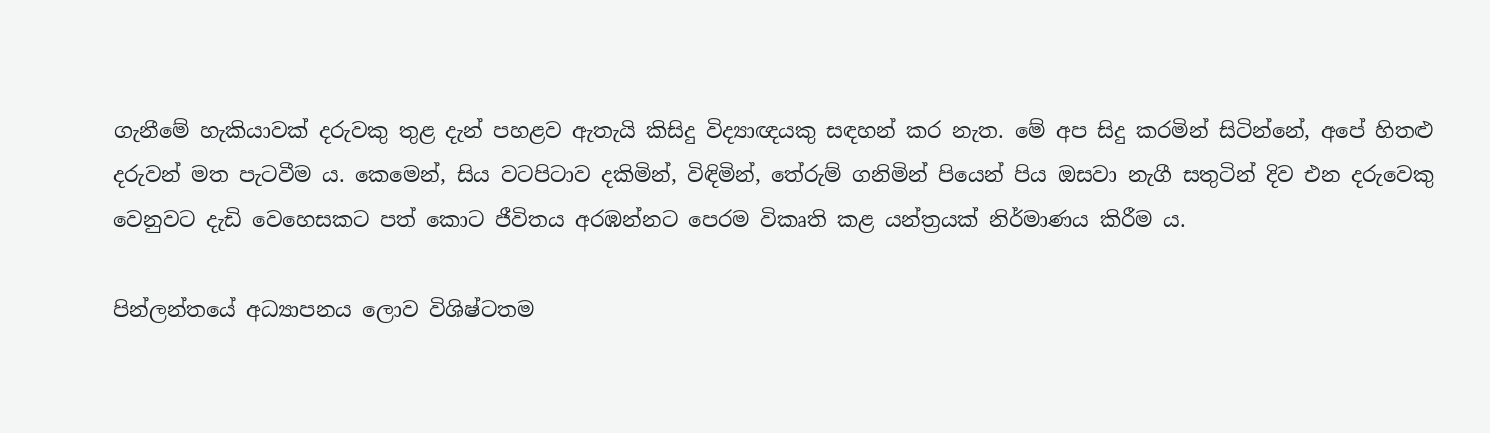ගැනීමේ හැකියාවක් දරුවකු තුළ දැන් පහළව ඇතැයි කිසිදු විද්‍යාඥයකු සඳහන් කර නැත. මේ අප සිදු කරමින් සිටින්නේ, අපේ හිතළු දරුවන් මත පැටවීම ය. කෙමෙන්, සිය වටපිටාව දකිමින්, විඳිමින්, තේරුම් ගනිමින් පියෙන් පිය ඔසවා නැගී සතුටින් දිව එන දරුවෙකු වෙනුවට දැඩි වෙහෙසකට පත් කොට ජීවිතය අරඹන්නට පෙරම විකෘති කළ යන්ත්‍රයක් නිර්මාණය කිරීම ය.

පින්ලන්තයේ අධ්‍යාපනය ලොව විශිෂ්ටතම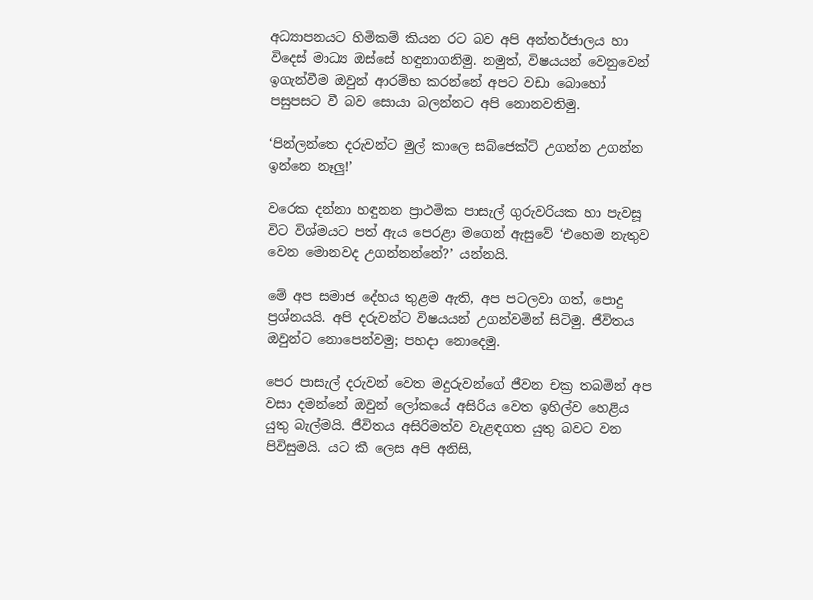අධ්‍යාපනයට හිමිකම් කියන රට බව අපි අන්තර්ජාලය හා විදෙස් මාධ්‍ය ඔස්සේ හඳුනාගනිමු. නමුත්, විෂයයන් වෙනුවෙන් ඉගැන්වීම ඔවුන් ආරම්භ කරන්නේ අපට වඩා බොහෝ පසුපසට වී බව සොයා බලන්නට අපි නොනවතිමු.

‘පින්ලන්තෙ දරුවන්ට මුල් කාලෙ සබ්ජෙක්ට් උගන්න උගන්න ඉන්නෙ නෑලු!’

වරෙක දන්නා හඳුනන ප්‍රාථමික පාසැල් ගුරුවරියක හා පැවසූ විට විශ්මයට පත් ඇය පෙරළා මගෙන් ඇසුවේ ‘එහෙම නැතුව වෙන මොනවද උගන්නන්නේ?’ යන්නයි.

මේ අප සමාජ දේහය තුළම ඇති, අප පටලවා ගත්, පොදු ප්‍රශ්නයයි. අපි දරුවන්ට විෂයයන් උගන්වමින් සිටිමු. ජීවිතය ඔවුන්ට නොපෙන්වමු; පහදා නොදෙමු.

පෙර පාසැල් දරුවන් වෙත මදුරුවන්ගේ ජීවන චක්‍ර තබමින් අප වසා දමන්නේ ඔවුන් ලෝකයේ අසිරිය වෙත ඉහිල්ව හෙළිය යුතු බැල්මයි. ජීවිතය අසිරිමත්ව වැළඳගත යුතු බවට වන පිවිසුමයි. යට කී ලෙස අපි අනිසි,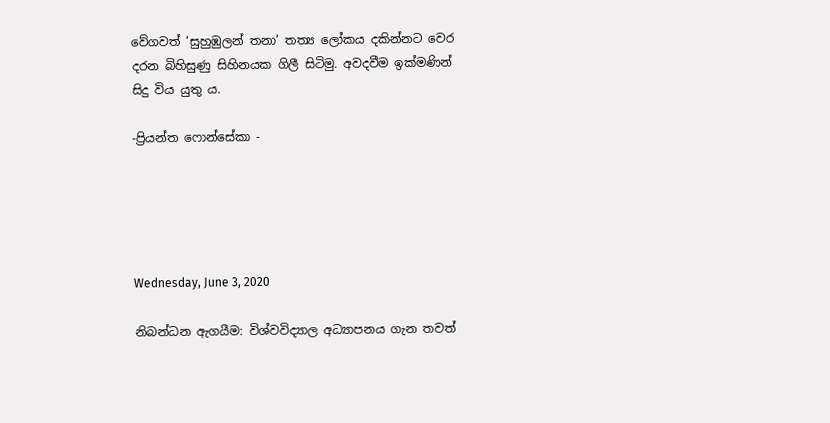වේගවත් ‘සුහුඹුලන් තනා’ තත්‍ය ලෝකය දකින්නට වෙර දරන බිහිසුණු සිහිනයක ගිලී සිටිමු. අවදවීම ඉක්මණින් සිදු විය යුතු ය.

-ප්‍රියන්ත ෆොන්සේකා -





Wednesday, June 3, 2020

නිබන්ධන ඇගයීම: විශ්වවිද්‍යාල අධ්‍යාපනය ගැන තවත්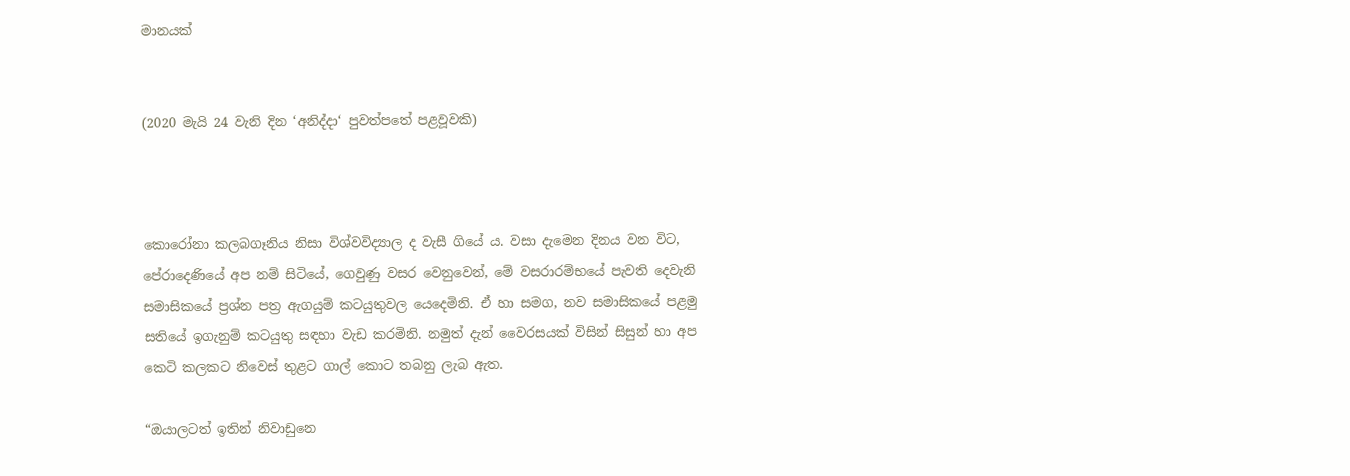මානයක්


(2020 මැයි 24 වැනි දින ‘අනිද්දා‘ පුවත්පතේ පළවූවකි)



කොරෝනා කලබගෑනිය නිසා විශ්වවිද්‍යාල ද වැසී ගියේ ය. වසා දැමෙන දිනය වන විට, පේරාදෙණියේ අප නම් සිටියේ, ගෙවුණු වසර වෙනුවෙන්, මේ වසරාරම්භයේ පැවති දෙවැනි සමාසිකයේ ප්‍රශ්න පත්‍ර ඇගයුම් කටයුතුවල යෙදෙමිනි. ඒ හා සමග, නව සමාසිකයේ පළමු සතියේ ඉගැනුම් කටයුතු සඳහා වැඩ කරමිනි. නමුත් දැන් වෛරසයක් විසින් සිසුන් හා අප කෙටි කලකට නිවෙස් තුළට ගාල් කොට තබනු ලැබ ඇත.

“ඔයාලටත් ඉතින් නිවාඩුනෙ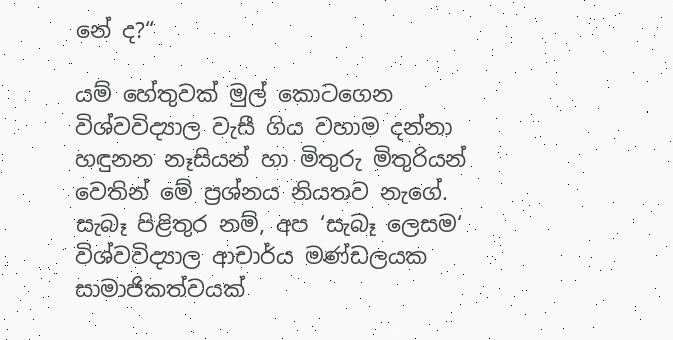නේ ද?“

යම් හේතුවක් මුල් කොටගෙන විශ්වවිද්‍යාල වැසී ගිය වහාම දන්නා හඳුනන නෑසියන් හා මිතුරු මිතුරියන් වෙතින් මේ ප්‍රශ්නය නියතව නැගේ. සැබෑ පිළිතුර නම්, අප ‘සැබෑ ලෙසම‘ විශ්වවිද්‍යාල ආචාර්ය මණ්ඩලයක සාමාජිකත්වයක්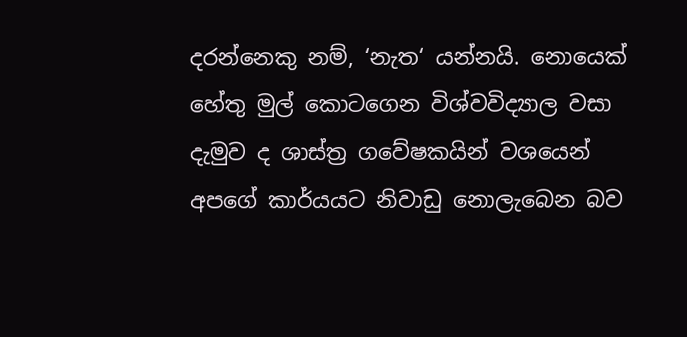දරන්නෙකු නම්, ‘නැත‘ යන්නයි. නොයෙක් හේතු මුල් කොටගෙන විශ්වවිද්‍යාල වසා දැමුව ද ශාස්ත්‍ර ගවේෂකයින් වශයෙන් අපගේ කාර්යයට නිවාඩු නොලැබෙන බව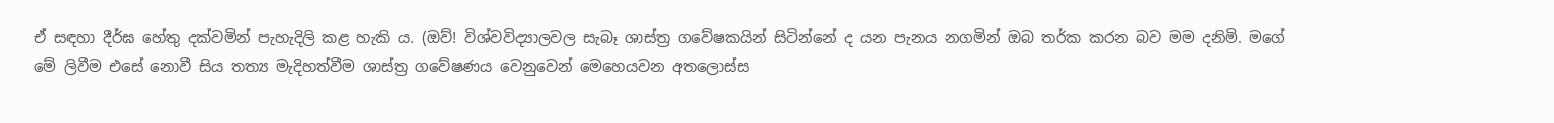ඒ සඳහා දීර්ඝ හේතු දක්වමින් පැහැදිලි කළ හැකි ය. (ඔව්! විශ්වවිද්‍යාලවල සැබෑ ශාස්ත්‍ර ගවේෂකයින් සිටින්නේ ද යන පැනය නගමින් ඔබ තර්ක කරන බව මම දනිමි. මගේ මේ ලිවීම එසේ නොවී සිය තත්‍ය මැදිහත්වීම ශාස්ත්‍ර ගවේෂණය වෙනුවෙන් මෙහෙයවන අතලොස්ස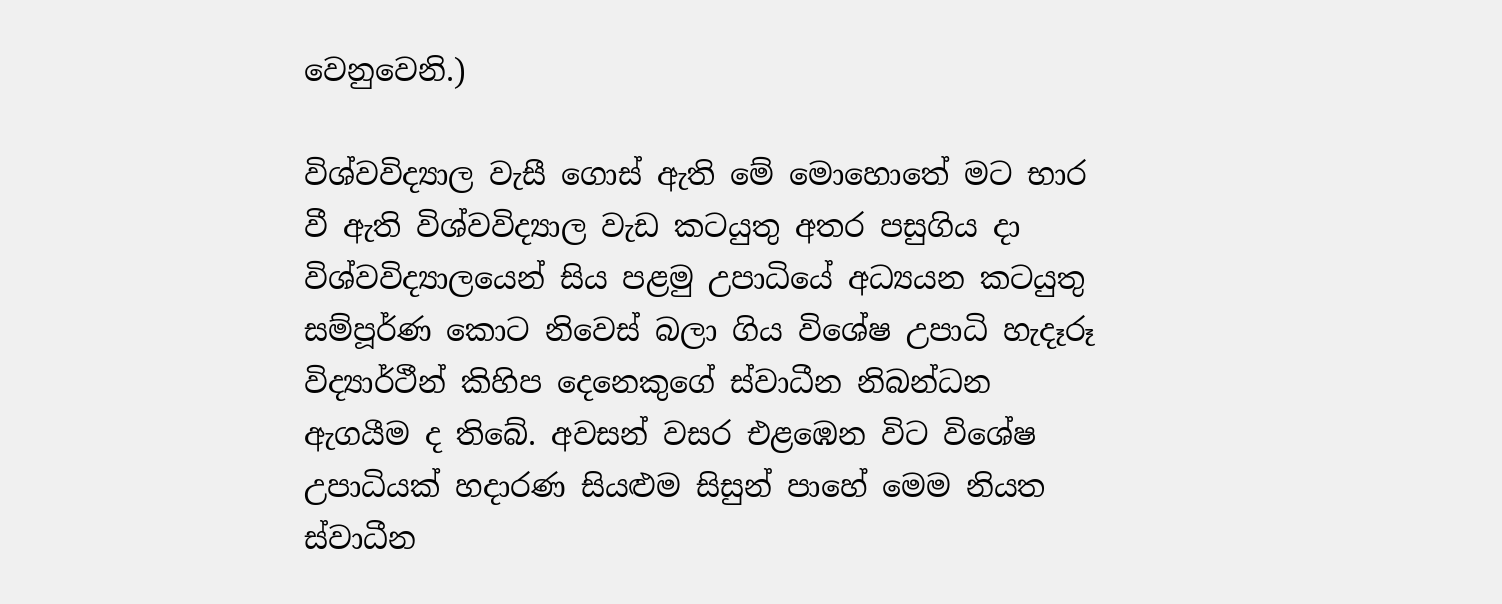වෙනුවෙනි.)

විශ්වවිද්‍යාල වැසී ගොස් ඇති මේ මොහොතේ මට භාර වී ඇති විශ්වවිද්‍යාල වැඩ කටයුතු අතර පසුගිය දා විශ්වවිද්‍යාලයෙන් සිය පළමු උපාධියේ අධ්‍යයන කටයුතු සම්පූර්ණ කොට නිවෙස් බලා ගිය විශේෂ උපාධි හැදෑරූ විද්‍යාර්ථීන් කිහිප දෙනෙකුගේ ස්වාධීන නිබන්ධන ඇගයීම ද තිබේ. අවසන් වසර එළඹෙන විට විශේෂ උපාධියක් හදාරණ සියළුම සිසුන් පාහේ මෙම නියත ස්වාධීන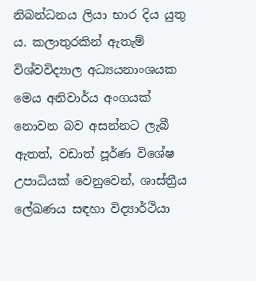නිබන්ධනය ලියා භාර දිය යුතු ය. කලාතුරකින් ඇතැම් විශ්වවිද්‍යාල අධ්‍යයනාංශයක මෙය අනිවාර්ය අංගයක් නොවන බව අසන්නට ලැබී ඇතත්, වඩාත් පූර්ණ විශේෂ උපාධියක් වෙනුවෙන්, ශාස්ත්‍රීය ලේඛණය සඳහා විද්‍යාර්ථියා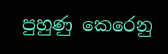පුහුණු කෙරෙනු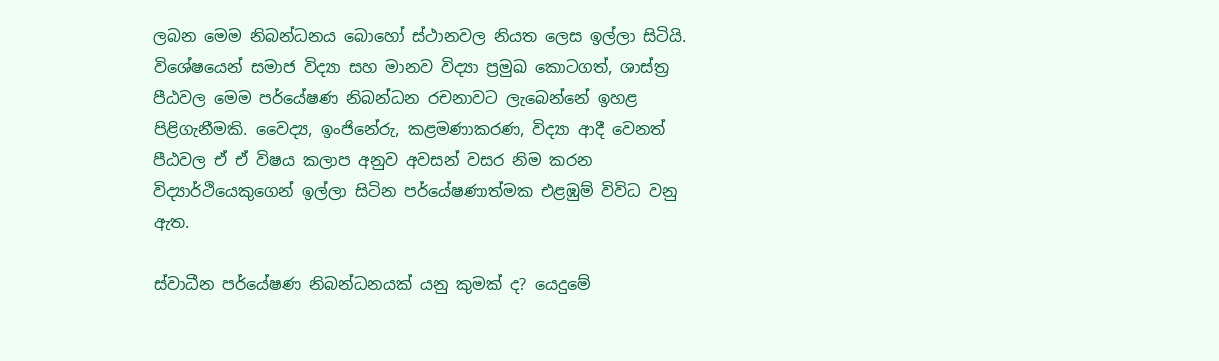ලබන මෙම නිබන්ධනය බොහෝ ස්ථානවල නියත ලෙස ඉල්ලා සිටියි. විශේෂයෙන් සමාජ විද්‍යා සහ මානව විද්‍යා ප්‍රමුඛ කොටගත්, ශාස්ත්‍ර පීඨවල මෙම පර්යේෂණ නිබන්ධන රචනාවට ලැබෙන්නේ ඉහළ පිළිගැනීමකි. වෛද්‍ය, ඉංජිනේරු, කළමණාකරණ, විද්‍යා ආදී වෙනත් පීඨවල ඒ ඒ විෂය කලාප අනුව අවසන් වසර නිම කරන විද්‍යාර්ථියෙකුගෙන් ඉල්ලා සිටින පර්යේෂණාත්මක එළඹුම් විවිධ වනු ඇත.

ස්වාධීන පර්යේෂණ නිබන්ධනයක් යනු කුමක් ද? යෙදුමේ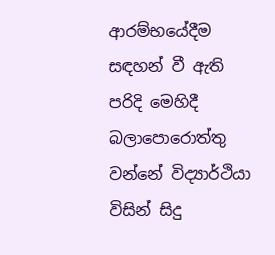ආරම්භයේදීම සඳහන් වී ඇති පරිදි මෙහිදී බලාපොරොත්තු වන්නේ විද්‍යාර්ථියා විසින් සිදු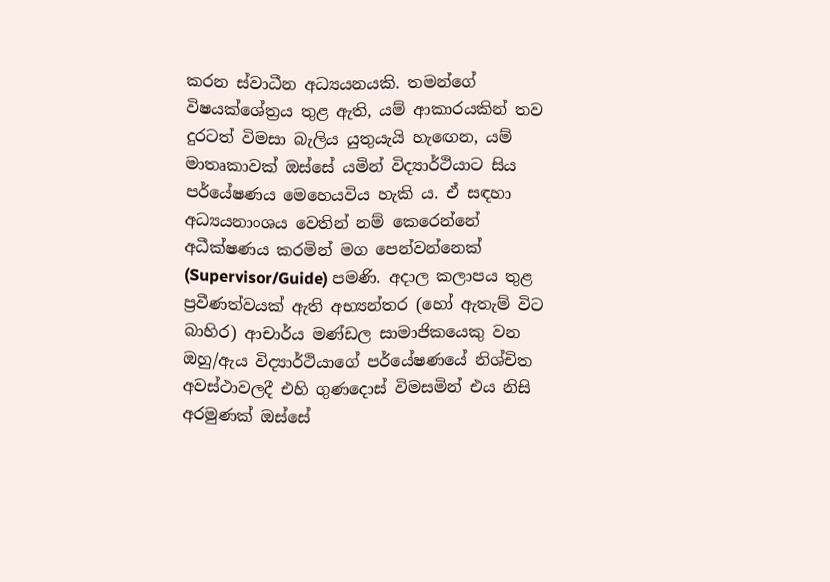කරන ස්වාධීන අධ්‍යයනයකි. තමන්ගේ විෂයක්ශේත්‍රය තුළ ඇති, යම් ආකාරයකින් තව දුරටත් විමසා බැලිය යුතුයැයි හැඟෙන, යම් මාතෘකාවක් ඔස්සේ යමින් විද්‍යාර්ථියාට සිය පර්යේෂණය මෙහෙයවිය හැකි ය. ඒ සඳහා අධ්‍යයනාංශය වෙතින් නම් කෙරෙන්නේ අධීක්ෂණය කරමින් මග පෙන්වන්නෙක් (Supervisor/Guide) පමණි. අදාල කලාපය තුළ ප්‍රවීණත්වයක් ඇති අභ්‍යන්තර (හෝ ඇතැම් විට බාහිර) ආචාර්ය මණ්ඩල සාමාජිකයෙකු වන ඔහු/ඇය විද්‍යාර්ථියාගේ පර්යේෂණයේ නිශ්චිත අවස්ථාවලදී එහි ගුණදොස් විමසමින් එය නිසි අරමුණක් ඔස්සේ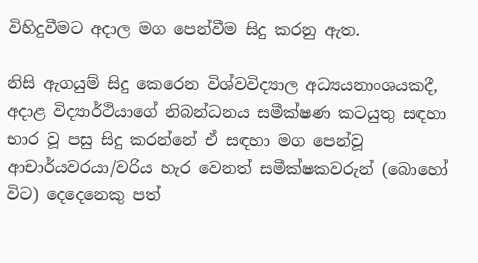විහිදුවීමට අදාල මග පෙන්වීම සිදු කරනු ඇත.

නිසි ඇගයුම් සිදු කෙරෙන විශ්වවිද්‍යාල අධ්‍යයනාංශයකදී, අදාළ විද්‍යාර්ථියාගේ නිබන්ධනය සමීක්ෂණ කටයුතු සඳහා භාර වූ පසු සිදු කරන්නේ ඒ සඳහා මග පෙන්වූ ආචාර්යවරයා/වරිය හැර වෙනත් සමීක්ෂකවරුන් (බොහෝ විට) දෙදෙනෙකු පත්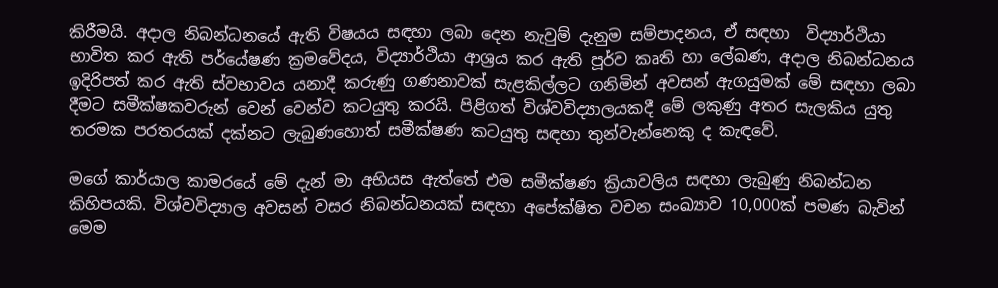කිරීමයි. අදාල නිබන්ධනයේ ඇති විෂයය සඳහා ලබා දෙන නැවුම් දැනුම සම්පාදනය, ඒ සඳහා  විද්‍යාර්ථියා භාවිත කර ඇති පර්යේෂණ ක්‍රමවේදය, විද්‍යාර්ථියා ආශ්‍රය කර ඇති පූර්ව කෘති හා ලේඛණ, අදාල නිබන්ධනය ඉදිරිපත් කර ඇති ස්වභාවය යනාදී කරුණු ගණනාවක් සැළකිල්ලට ගනිමින් අවසන් ඇගයුමක් මේ සඳහා ලබා දීමට සමීක්ෂකවරුන් වෙන් වෙන්ව කටයුතු කරයි. පිළිගත් විශ්වවිද්‍යාලයකදී මේ ලකුණු අතර සැලකිය යුතු තරමක පරතරයක් දක්නට ලැබුණහොත් සමීක්ෂණ කටයුතු සඳහා තුන්වැන්නෙකු ද කැඳවේ.

මගේ කාර්යාල කාමරයේ මේ දැන් මා අභියස ඇත්තේ එම සමීක්ෂණ ක්‍රියාවලිය සඳහා ලැබුණු නිබන්ධන කිහිපයකි. විශ්වවිද්‍යාල අවසන් වසර නිබන්ධනයක් සඳහා අපේක්ෂිත වචන සංඛ්‍යාව 10,000ක් පමණ බැවින් මෙම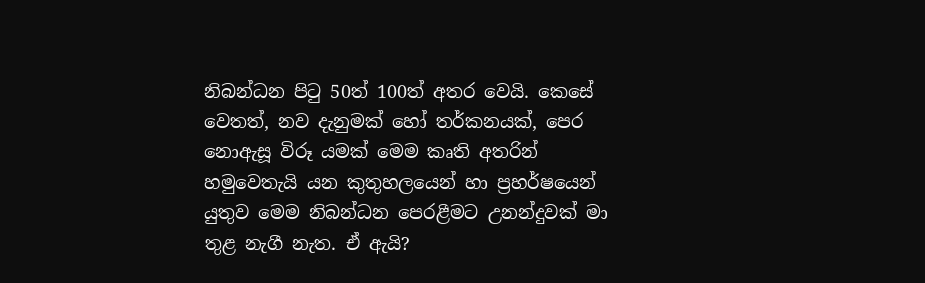නිබන්ධන පිටු 50ත් 100ත් අතර වෙයි. කෙසේ වෙතත්, නව දැනුමක් හෝ තර්කනයක්, පෙර නොඇසූ විරූ යමක් මෙම කෘති අතරින් හමුවෙතැයි යන කුතුහලයෙන් හා ප්‍රහර්ෂයෙන් යුතුව මෙම නිබන්ධන පෙරළීමට උනන්දුවක් මා තුළ නැගී නැත. ඒ ඇයි?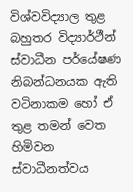විශ්වවිද්‍යාල තුළ බහුතර විද්‍යාර්ථීන් ස්වාධීන පර්යේෂණ නිබන්ධනයක ඇති වටිනාකම හෝ ඒ තුළ තමන් වෙත හිමිවන ස්වාධීනත්වය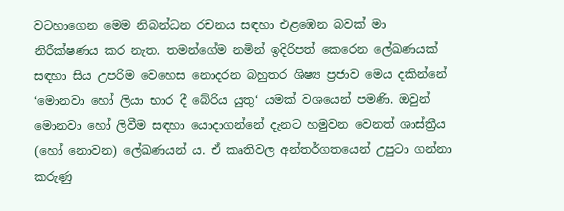වටහාගෙන මෙම නිබන්ධන රචනය සඳහා එළඹෙන බවක් මා නිරීක්ෂණය කර නැත. තමන්ගේම නමින් ඉදිරිපත් කෙරෙන ලේඛණයක් සඳහා සිය උපරිම වෙහෙස නොදරන බහුතර ශිෂ්‍ය ප්‍රජාව මෙය දකින්නේ ‘මොනවා හෝ ලියා භාර දී බේරිය යුතු‘ යමක් වශයෙන් පමණි. ඔවුන් මොනවා හෝ ලිවීම සඳහා යොදාගන්නේ දැනට හමුවන වෙනත් ශාස්ත්‍රීය (හෝ නොවන) ලේඛණයන් ය. ඒ කෘතිවල අන්තර්ගතයෙන් උපුටා ගන්නා කරුණු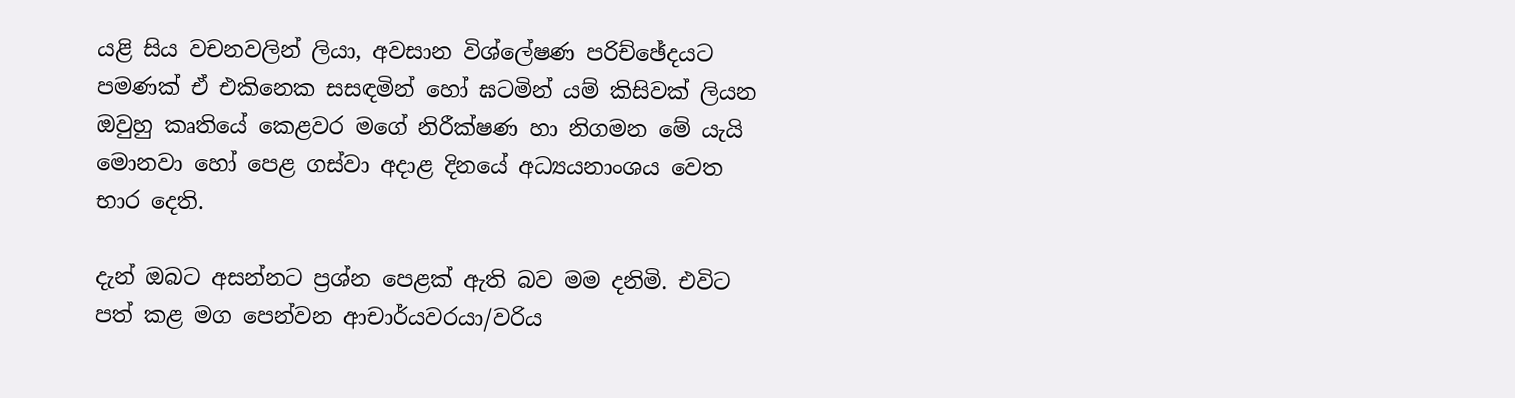යළි සිය වචනවලින් ලියා, අවසාන විශ්ලේෂණ පරිච්ඡේදයට පමණක් ඒ එකිනෙක සසඳමින් හෝ ඝටමින් යම් කිසිවක් ලියන ඔවුහු කෘතියේ කෙළවර මගේ නිරීක්ෂණ හා නිගමන මේ යැයි මොනවා හෝ පෙළ ගස්වා අදාළ දිනයේ අධ්‍යයනාංශය වෙත භාර දෙති.

දැන් ඔබට අසන්නට ප්‍රශ්න පෙළක් ඇති බව මම දනිමි. එවිට පත් කළ මග පෙන්වන ආචාර්යවරයා/වරිය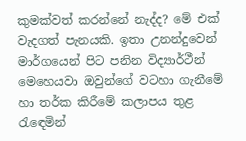කුමක්වත් කරන්නේ නැද්ද? මේ එක් වැදගත් පැනයකි. ඉතා උනන්දුවෙන් මාර්ගයෙන් පිට පනින විද්‍යාර්ථීන් මෙහෙයවා ඔවුන්ගේ වටහා ගැනීමේ හා තර්ක කිරීමේ කලාපය තුළ රැඳෙමින්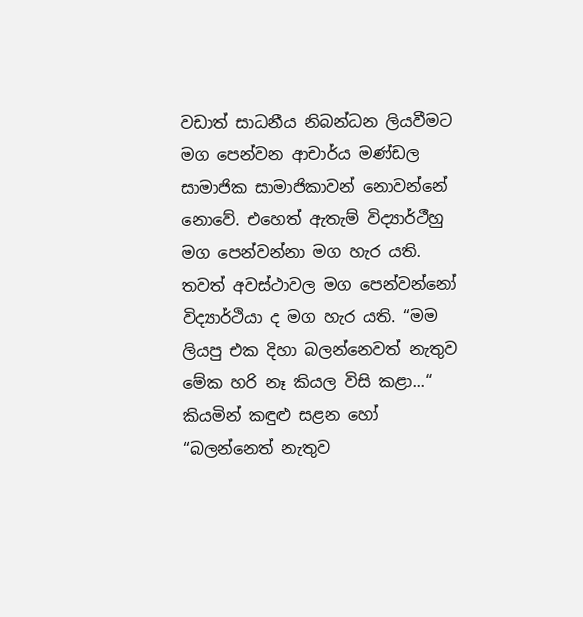වඩාත් සාධනීය නිබන්ධන ලියවීමට මග පෙන්වන ආචාර්ය මණ්ඩල සාමාජික සාමාජිකාවන් නොවන්නේ නොවේ. එහෙත් ඇතැම් විද්‍යාර්ථීහු මග පෙන්වන්නා මග හැර යති. තවත් අවස්ථාවල මග පෙන්වන්නෝ විද්‍යාර්ථියා ද මග හැර යති. “මම ලියපු එක දිහා බලන්නෙවත් නැතුව මේක හරි නෑ කියල විසි කළා...“ කියමින් කඳුළු සළන හෝ “බලන්නෙත් නැතුව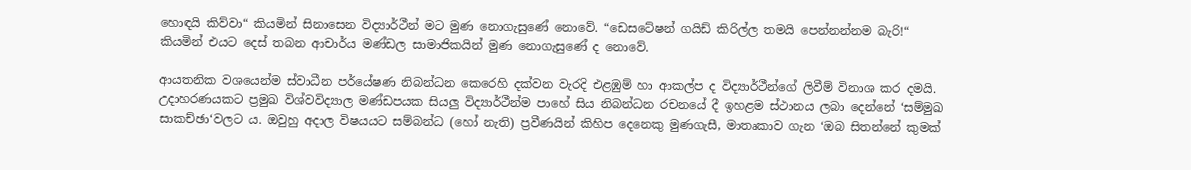හොඳයි කිව්වා“ කියමින් සිනාසෙන විද්‍යාර්ථීන් මට මුණ නොගැසුණේ නොවේ. “ඩෙසටේෂන් ගයිඩ් කිරිල්ල තමයි පෙන්නන්නම බැරි!“ කියමින් එයට දෙස් තබන ආචාර්ය මණ්ඩල සාමාජිකයින් මුණ නොගැසුණේ ද නොවේ.

ආයතනික වශයෙන්ම ස්වාධීන පර්යේෂණ නිබන්ධන කෙරෙහි දක්වන වැරදි එළඹුම් හා ආකල්ප ද විද්‍යාර්ථීන්ගේ ලිවීම් විනාශ කර දමයි. උදාහරණයකට ප්‍රමුඛ විශ්වවිද්‍යාල මණ්ඩපයක සියලු විද්‍යාර්ථීන්ම පාහේ සිය නිබන්ධන රචනයේ දී ඉහළම ස්ථානය ලබා දෙන්නේ ‘සම්මුඛ සාකච්ඡා‘වලට ය. ඔවුහු අදාල විෂයයට සම්බන්ධ (හෝ නැති) ප්‍රවීණයින් කිහිප දෙනෙකු මුණගැසී, මාතෘකාව ගැන ‘ඔබ සිතන්නේ කුමක්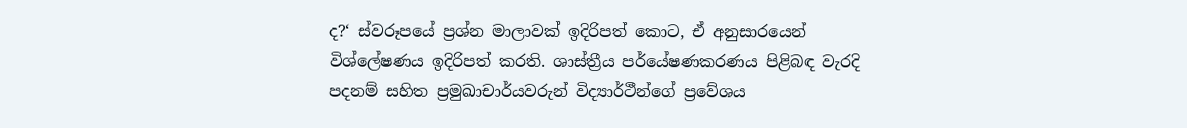ද?‘ ස්වරූපයේ ප්‍රශ්න මාලාවක් ඉදිරිපත් කොට, ඒ අනුසාරයෙන් විශ්ලේෂණය ඉදිරිපත් කරති. ශාස්ත්‍රීය පර්යේෂණකරණය පිළිබඳ වැරදි පදනම් සහිත ප්‍රමුඛාචාර්යවරුන් විද්‍යාර්ථීන්ගේ ප්‍රවේශය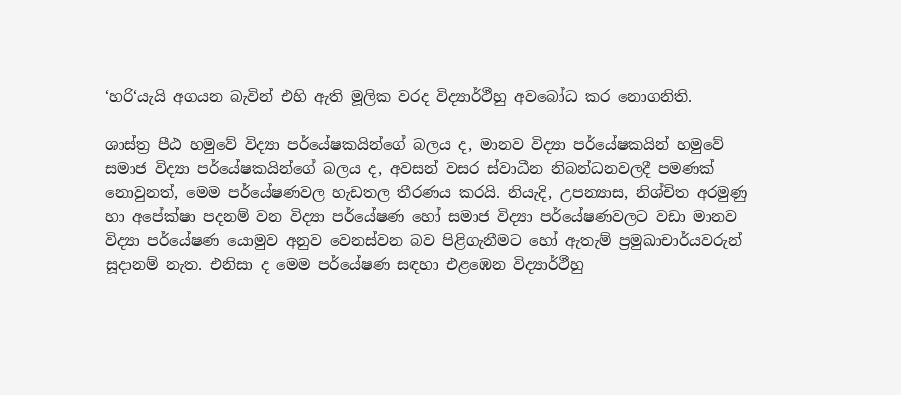‘හරි‘යැයි අගයන බැවින් එහි ඇති මූලික වරද විද්‍යාර්ථීහු අවබෝධ කර නොගනිති.

ශාස්ත්‍ර පීඨ හමුවේ විද්‍යා පර්යේෂකයින්ගේ බලය ද, මානව විද්‍යා පර්යේෂකයින් හමුවේ සමාජ විද්‍යා පර්යේෂකයින්ගේ බලය ද, අවසන් වසර ස්වාධීන නිබන්ධනවලදී පමණක් නොවුනත්, මෙම පර්යේෂණවල හැඩතල තීරණය කරයි. නියැදි, උපන්‍යාස, නිශ්චිත අරමුණු හා අපේක්ෂා පදනම් වන විද්‍යා පර්යේෂණ හෝ සමාජ විද්‍යා පර්යේෂණවලට වඩා මානව විද්‍යා පර්යේෂණ යොමුව අනුව වෙනස්වන බව පිළිගැනීමට හෝ ඇතැම් ප්‍රමුඛාචාර්යවරුන් සූදානම් නැත. එනිසා ද මෙම පර්යේෂණ සඳහා එළඹෙන විද්‍යාර්ථීහු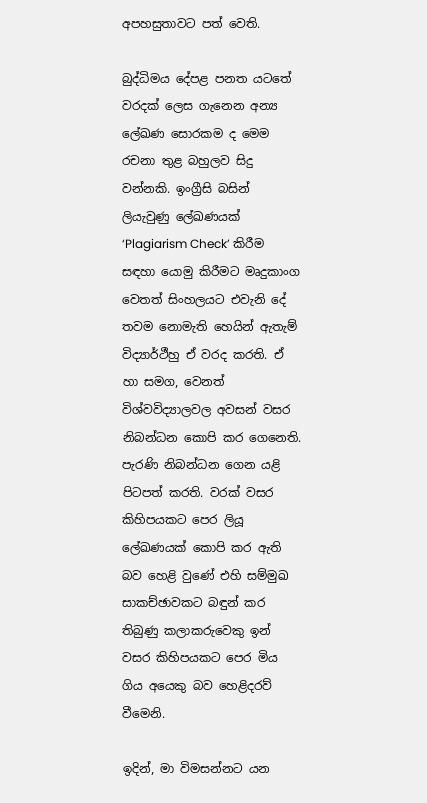අපහසුතාවට පත් වෙති.

බුද්ධිමය දේපළ පනත යටතේ වරදක් ලෙස ගැනෙන අන්‍ය ලේඛණ සොරකම ද මෙම රචනා තුළ බහුලව සිදු වන්නකි. ඉංග්‍රීසි බසින් ලියැවුණු ලේඛණයක් ‘Plagiarism Check’ කිරීම සඳහා යොමු කිරීමට මෘදුකාංග වෙතත් සිංහලයට එවැනි දේ තවම නොමැති හෙයින් ඇතැම් විද්‍යාර්ථීහු ඒ වරද කරති. ඒ හා සමග, වෙනත් විශ්වවිද්‍යාලවල අවසන් වසර නිබන්ධන කොපි කර ගෙනෙති. පැරණි නිබන්ධන ගෙන යළි පිටපත් කරති. වරක් වසර කිහිපයකට පෙර ලියූ ලේඛණයක් කොපි කර ඇති බව හෙළි වුණේ එහි සම්මුඛ සාකච්ඡාවකට බඳුන් කර තිබුණු කලාකරුවෙකු ඉන් වසර කිහිපයකට පෙර මිය ගිය අයෙකු බව හෙළිදරව් වීමෙනි.

ඉදින්, මා විමසන්නට යන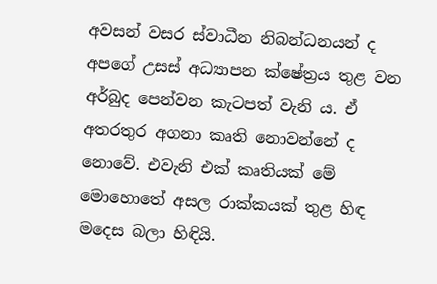අවසන් වසර ස්වාධීන නිබන්ධනයන් ද අපගේ උසස් අධ්‍යාපන ක්ෂේත්‍රය තුළ වන අර්බුද පෙන්වන කැටපත් වැනි ය. ඒ අතරතුර අගනා කෘති නොවන්නේ ද නොවේ. එවැනි එක් කෘතියක් මේ මොහොතේ අසල රාක්කයක් තුළ හිඳ මදෙස බලා හිඳියි.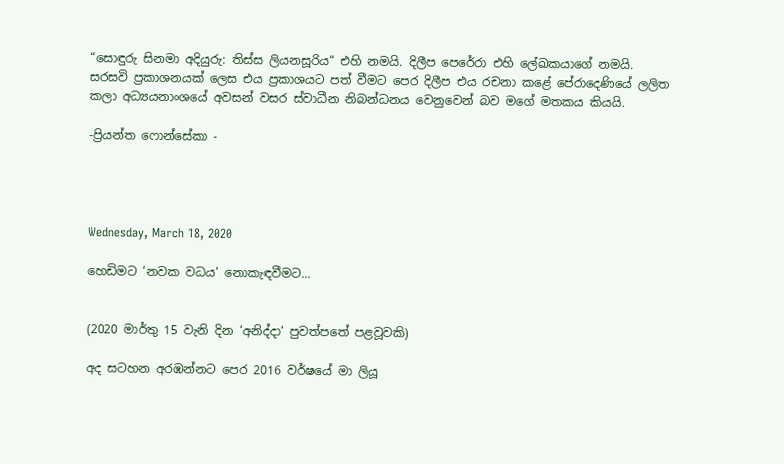“සොඳුරු සිනමා අදියුරු: තිස්ස ලියනසූරිය“ එහි නමයි. දිලීප පෙරේරා එහි ලේඛකයාගේ නමයි. සරසවි ප්‍රකාශනයක් ලෙස එය ප්‍රකාශයට පත් වීමට පෙර දිලීප එය රචනා කළේ පේරාදෙණියේ ලලිත කලා අධ්‍යයනාංශයේ අවසන් වසර ස්වාධීන නිබන්ධනය වෙනුවෙන් බව මගේ මතකය කියයි.

-ප්‍රියන්ත ෆොන්සේකා -




Wednesday, March 18, 2020

හෙඩිමට ‘නවක වධය‘ නොකැඳවීමට...


(2020 මාර්තු 15 වැනි දින ‘අනිද්දා‘ පුවත්පතේ පළවූවකි)

අද සටහන අරඹන්නට පෙර 2016 වර්ෂයේ මා ලියූ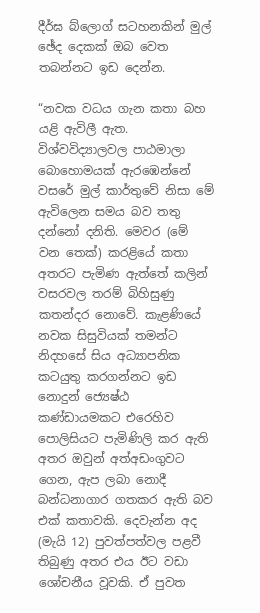දීර්ඝ බ්ලොග් සටහනකින් මුල් ඡේද දෙකක් ඔබ වෙත තබන්නට ඉඩ දෙන්න.

“නවක වධය ගැන කතා බහ යළි ඇවිලී ඇත. විශ්වවිද්‍යාලවල පාඨමාලා බොහොමයක් ඇරඹෙන්නේ වසරේ මුල් කාර්තුවේ නිසා මේ ඇවිලෙන සමය බව තතු දන්නෝ දනිති. මෙවර (මේ වන තෙක්) කරළියේ කතා අතරට පැමිණ ඇත්තේ කලින් වසරවල තරම් බිහිසුණු කතන්දර නොවේ. කැළණියේ නවක සිසුවියක් තමන්ට නිදහසේ සිය අධ්‍යාපනික කටයුතු කරගන්නට ඉඩ නොදුන් ජ්‍යෙෂ්ඨ කණ්ඩායමකට එරෙහිව පොලිසියට පැමිණිලි කර ඇති අතර ඔවුන් අත්අඩංගුවට ගෙන, ඇප ලබා නොදී බන්ධනාගාර ගතකර ඇති බව එක් කතාවකි. දෙවැන්න අද (මැයි 12) පුවත්පත්වල පළවී තිබුණු අතර එය ඊට වඩා ශෝචනීය වූවකි. ඒ පුවත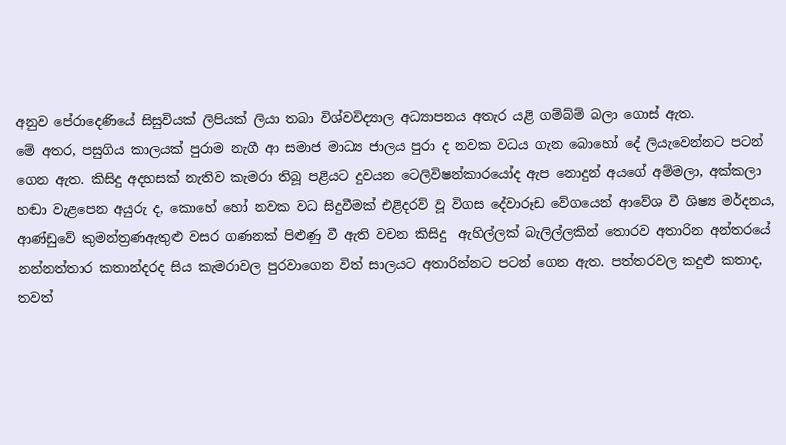අනුව පේරාදෙණියේ සිසුවියක් ලිපියක් ලියා තබා විශ්වවිද්‍යාල අධ්‍යාපනය අතැර යළි ගම්බ්ම් බලා ගොස් ඇත.
මේ අතර, පසුගිය කාලයක් පුරාම නැගී ආ සමාජ මාධ්‍ය ජාලය පුරා ද නවක වධය ගැන බොහෝ දේ ලියැවෙන්නට පටන් ගෙන ඇත. කිසිදු අදහසක් නැතිව කැමරා තිබූ පළියට දුවයන ටෙලිවිෂන්කාරයෝද ඇප නොදුන් අයගේ අම්මලා, අක්කලා හඬා වැළපෙන අයුරු ද, කොහේ හෝ නවක වධ සිදුවීමක් එළිදරව් වූ විගස දේවාරූඩ වේගයෙන් ආවේශ වී ශිෂ්‍ය මර්දනය, ආණ්ඩුවේ කුමන්ත්‍ර‍ණඇතුළු වසර ගණනක් පිළුණු වී ඇති වචන කිසිදු  ඇහිල්ලක් බැලිල්ලකින් තොරව අතාරින අන්තරයේ නන්නත්තාර කතාන්දරද සිය කැමරාවල පුරවාගෙන විත් සාලයට අතාරින්නට පටන් ගෙන ඇත. පත්තරවල කදුළු කතාද, තවත්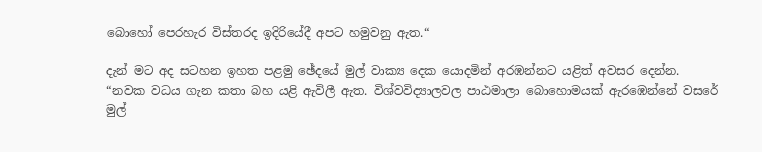බොහෝ පෙරහැර විස්තරද ඉදිරියේදී අපට හමුවනු ඇත.“

දැන් මට අද සටහන ඉහත පළමු ඡේදයේ මුල් වාක්‍ය දෙක යොදමින් අරඹන්නට යළිත් අවසර දෙන්න.
“නවක වධය ගැන කතා බහ යළි ඇවිලී ඇත. විශ්වවිද්‍යාලවල පාඨමාලා බොහොමයක් ඇරඹෙන්නේ වසරේ මුල්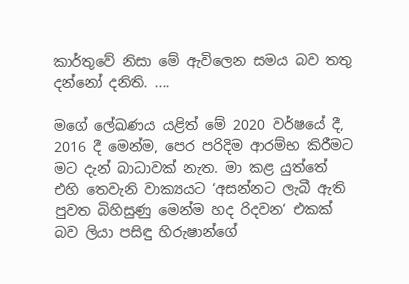කාර්තුවේ නිසා මේ ඇවිලෙන සමය බව තතු දන්නෝ දනිති. ....

මගේ ලේඛණය යළිත් මේ 2020 වර්ෂයේ දී, 2016 දී මෙන්ම, පෙර පරිදිම ආරම්භ කිරීමට මට දැන් බාධාවක් නැත. මා කළ යුත්තේ එහි තෙවැනි වාක්‍යයට ‘අසන්නට ලැබී ඇති පුවත බිහිසුණු මෙන්ම හද රිදවන‘ එකක් බව ලියා පසිඳු හිරුෂාන්ගේ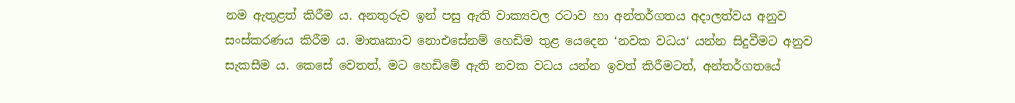නම ඇතුළත් කිරීම ය. අනතුරුව ඉන් පසු ඇති වාක්‍යවල රටාව හා අන්තර්ගතය අදාලත්වය අනුව සංස්කරණය කිරීම ය. මාතෘකාව නොඑසේනම් හෙඩිම තුළ යෙදෙන ‘නවක වධය‘ යන්න සිදුවීමට අනුව සැකසීම ය. කෙසේ වෙතත්, මට හෙඩිමේ ඇති නවක වධය යන්න ඉවත් කිරීමටත්, අන්තර්ගතයේ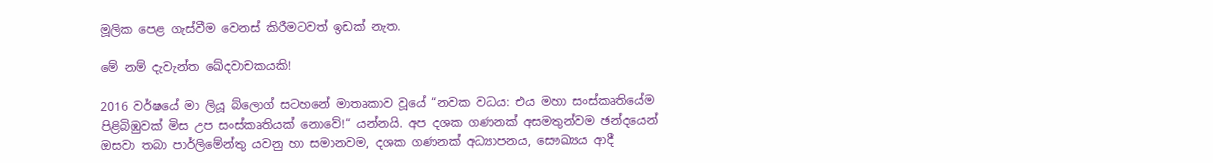මූලික පෙළ ගැස්වීම වෙනස් කිරීමටවත් ඉඩක් නැත.

මේ නම් දැවැන්ත ඛේදවාචකයකි!

2016 වර්ෂයේ මා ලියූ බ්ලොග් සටහනේ මාතෘකාව වූයේ “නවක වධය: එය මහා සංස්කෘතියේම පිළිබිඹුවක් මිස උප සංස්කෘතියක් නොවේ!“ යන්නයි. අප දශක ගණනක් අසමතුන්වම ඡන්දයෙන් ඔසවා තබා පාර්ලිමේන්තු යවනු හා සමානවම, දශක ගණනක් අධ්‍යාපනය, සෞඛ්‍යය ආදී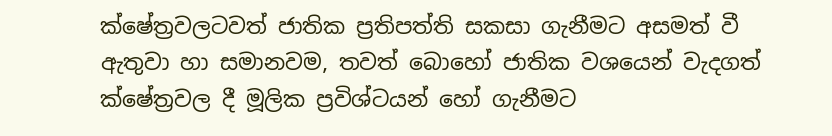ක්ෂේත්‍රවලටවත් ජාතික ප්‍රතිපත්ති සකසා ගැනීමට අසමත් වී ඇතුවා හා සමානවම, තවත් බොහෝ ජාතික වශයෙන් වැදගත් ක්ෂේත්‍රවල දී මූලික ප්‍රවිශ්ටයන් හෝ ගැනීමට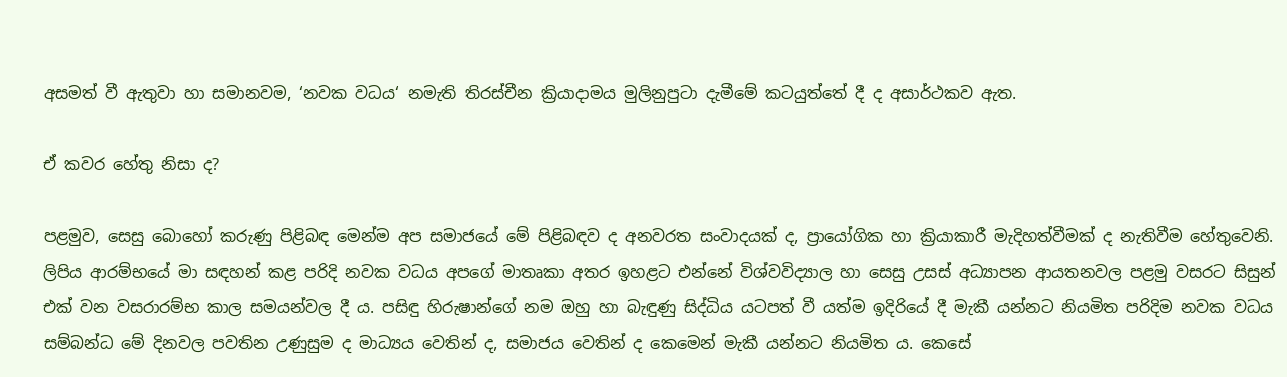අසමත් වී ඇතුවා හා සමානවම, ‘නවක වධය‘ නමැති තිරස්චීන ක්‍රියාදාමය මුලිනුපුටා දැමීමේ කටයුත්තේ දී ද අසාර්ථකව ඇත.

ඒ කවර හේතු නිසා ද?

පළමුව, සෙසු බොහෝ කරුණු පිළිබඳ මෙන්ම අප සමාජයේ මේ පිළිබඳව ද අනවරත සංවාදයක් ද, ප්‍රායෝගික හා ක්‍රියාකාරී මැදිහත්වීමක් ද නැතිවීම හේතුවෙනි. ලිපිය ආරම්භයේ මා සඳහන් කළ පරිදි නවක වධය අපගේ මාතෘකා අතර ඉහළට එන්නේ විශ්වවිද්‍යාල හා සෙසු උසස් අධ්‍යාපන ආයතනවල පළමු වසරට සිසුන් එක් වන වසරාරම්භ කාල සමයන්වල දී ය. පසිඳු හිරුෂාන්ගේ නම ඔහු හා බැඳුණු සිද්ධිය යටපත් වී යත්ම ඉදිරියේ දී මැකී යන්නට නියමිත පරිදිම නවක වධය සම්බන්ධ මේ දිනවල පවතින උණුසුම ද මාධ්‍යය වෙතින් ද, සමාජය වෙතින් ද කෙමෙන් මැකී යන්නට නියමිත ය. කෙසේ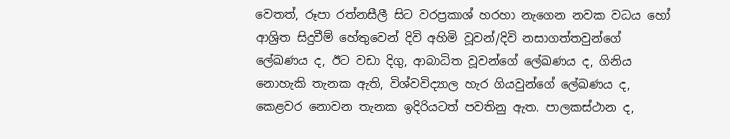වෙතත්, රූපා රත්නසීලී සිට වරප්‍රකාශ් හරහා නැගෙන නවක වධය හෝ ආශ්‍රිත සිදුවීම් හේතුවෙන් දිවි අහිමි වූවන්/දිවි නසාගත්තවුන්ගේ ලේඛණය ද, ඊට වඩා දිගු, ආබාධිත වූවන්ගේ ලේඛණය ද, ගිනිය නොහැකි තැනක ඇති, විශ්වවිද්‍යාල හැර ගියවුන්ගේ ලේඛණය ද, කෙළවර නොවන තැනක ඉදිරියටත් පවතිනු ඇත. පාලකස්ථාන ද,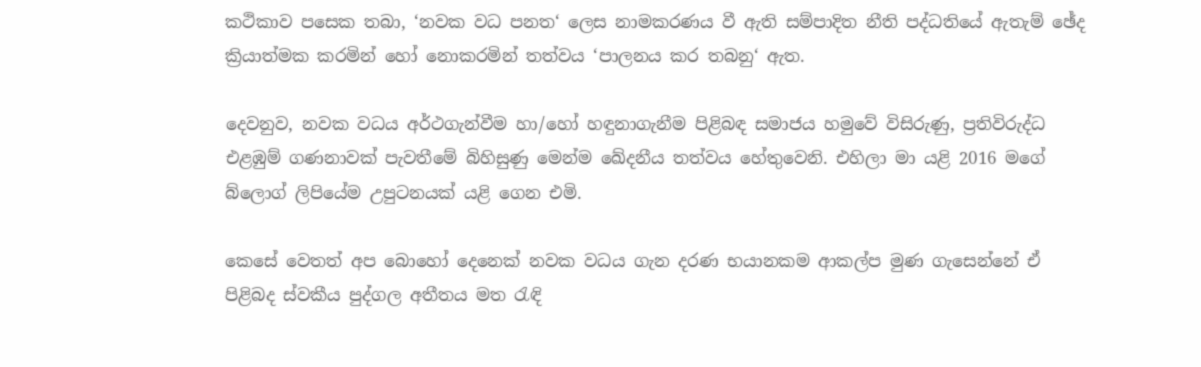කථිකාව පසෙක තබා, ‘නවක වධ පනත‘ ලෙස නාමකරණය වී ඇති සම්පාදිත නීති පද්ධතියේ ඇතැම් ඡේද ක්‍රියාත්මක කරමින් හෝ නොකරමින් තත්වය ‘පාලනය කර තබනු‘ ඇත.

දෙවනුව, නවක වධය අර්ථගැන්වීම හා/හෝ හඳුනාගැනීම පිළිබඳ සමාජය හමුවේ විසිරුණු, ප්‍රතිවිරුද්ධ එළඹුම් ගණනාවක් පැවතීමේ බිහිසුණු මෙන්ම ඛේදනීය තත්වය හේතුවෙනි. එහිලා මා යළි 2016 මගේ බ්ලොග් ලිපියේම උපුටනයක් යළි ගෙන එමි.

කෙසේ වෙතත් අප බොහෝ දෙනෙක් නවක වධය ගැන දරණ භයානකම ආකල්ප මුණ ගැසෙන්නේ ඒ පිළිබද ස්වකීය පුද්ගල අතීතය මත රැඳි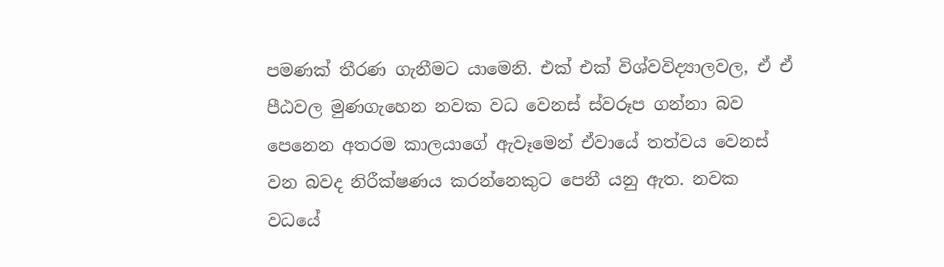පමණක් තීරණ ගැනීමට යාමෙනි. එක් එක් විශ්වවිද්‍යාලවල, ඒ ඒ පීඨවල මුණගැහෙන නවක වධ වෙනස් ස්වරූප ගන්නා බව පෙනෙන අතරම කාලයාගේ ඇවෑමෙන් ඒවායේ තත්වය වෙනස් වන බවද නිරීක්ෂණය කරන්නෙකුට පෙනී යනු ඇත. නවක වධයේ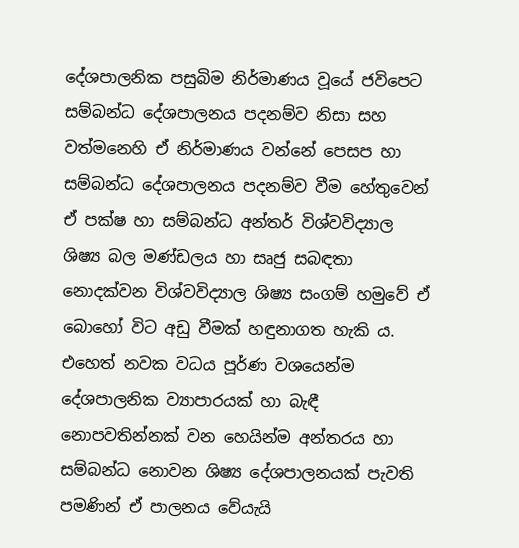දේශපාලනික පසුබිම නිර්මාණය වූයේ ජවිපෙට සම්බන්ධ දේශපාලනය පදනම්ව නිසා සහ වත්මනෙහි ඒ නිර්මාණය වන්නේ පෙසප හා සම්බන්ධ දේශපාලනය පදනම්ව වීම හේතුවෙන් ඒ පක්ෂ හා සම්බන්ධ අන්තර් විශ්වවිද්‍යාල ශිෂ්‍ය බල මණ්ඩලය හා සෘජු සබඳතා නොදක්වන විශ්වවිද්‍යාල ශිෂ්‍ය සංගම් හමුවේ ඒ බොහෝ විට අඩු වීමක් හඳුනාගත හැකි ය. එහෙත් නවක වධය පූර්ණ වශයෙන්ම දේශපාලනික ව්‍යාපාරයක් හා බැඳී නොපවතින්නක් වන හෙයින්ම අන්තරය හා සම්බන්ධ නොවන ශිෂ්‍ය දේශපාලනයක් පැවති පමණින් ඒ පාලනය වේයැයි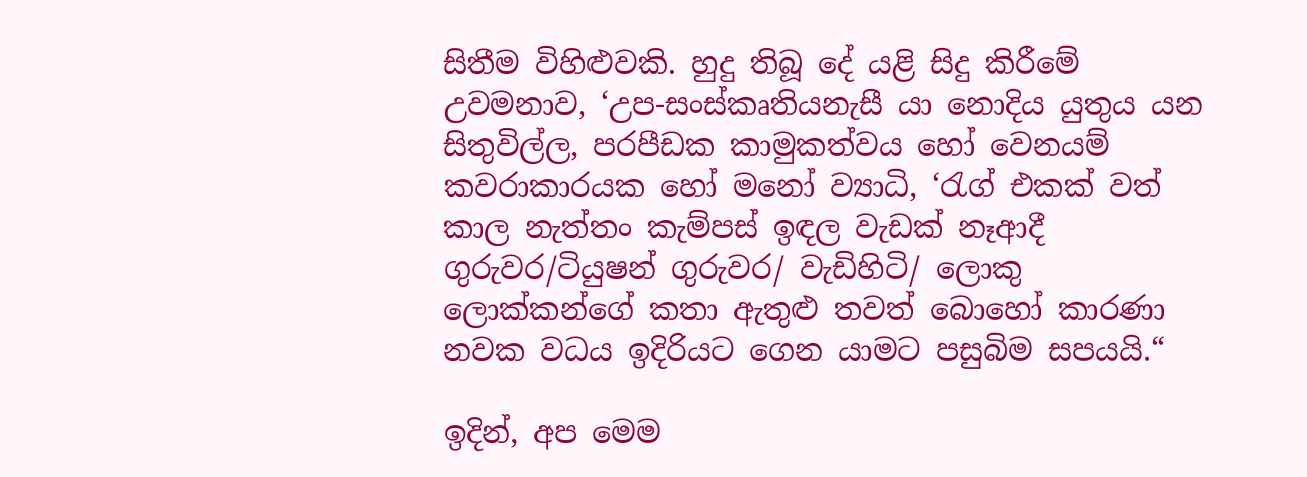සිතීම විහිළුවකි. හුදු තිබූ දේ යළි සිදු කිරීමේ උවමනාව, ‘උප-සංස්කෘතියනැසී යා නොදිය යුතුය යන සිතුවිල්ල, පරපීඩක කාමුකත්වය හෝ වෙනයම් කවරාකාරයක හෝ මනෝ ව්‍යාධි, ‘රැග් එකක් වත් කාල නැත්තං කැම්පස් ඉඳල වැඩක් නෑආදී ගුරුවර/ටියුෂන් ගුරුවර/ වැඩිහිටි/ ලොකු ලොක්කන්ගේ කතා ඇතුළු තවත් බොහෝ කාරණා නවක වධය ඉදිරියට ගෙන යාමට පසුබිම සපයයි.“

ඉදින්, අප මෙම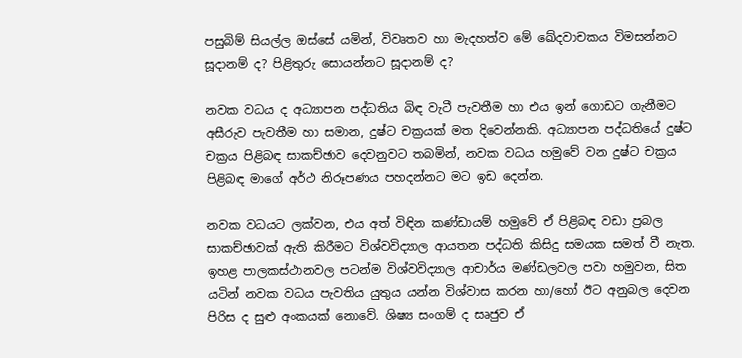පසුබිම් සියල්ල ඔස්සේ යමින්, විවෘතව හා මැදහත්ව මේ ඛේදවාචකය විමසන්නට සූදානම් ද? පිළිතුරු සොයන්නට සූදානම් ද?

නවක වධය ද අධ්‍යාපන පද්ධතිය බිඳ වැටී පැවතීම හා එය ඉන් ගොඩට ගැනීමට අසීරුව පැවතීම හා සමාන, දුෂ්ට චක්‍රයක් මත දිවෙන්නකි. අධ්‍යාපන පද්ධතියේ දුෂ්ට චක්‍රය පිළිබඳ සාකච්ඡාව දෙවනුවට තබමින්, නවක වධය හමුවේ වන දුෂ්ට චක්‍රය පිළිබඳ මාගේ අර්ථ නිරූපණය පහදන්නට මට ඉඩ දෙන්න.

නවක වධයට ලක්වන, එය අත් විඳින කණ්ඩායම් හමුවේ ඒ පිළිබඳ වඩා ප්‍රබල සාකච්ඡාවක් ඇති කිරීමට විශ්වවිද්‍යාල ආයතන පද්ධති කිසිදු සමයක සමත් වී නැත. ඉහළ පාලකස්ථානවල පටන්ම විශ්වවිද්‍යාල ආචාර්ය මණ්ඩලවල පවා හමුවන, සිත යටින් නවක වධය පැවතිය යුතුය යන්න විශ්වාස කරන හා/හෝ ඊට අනුබල දෙවන පිරිස ද සුළු අංකයක් නොවේ. ශිෂ්‍ය සංගම් ද සෘජුව ඒ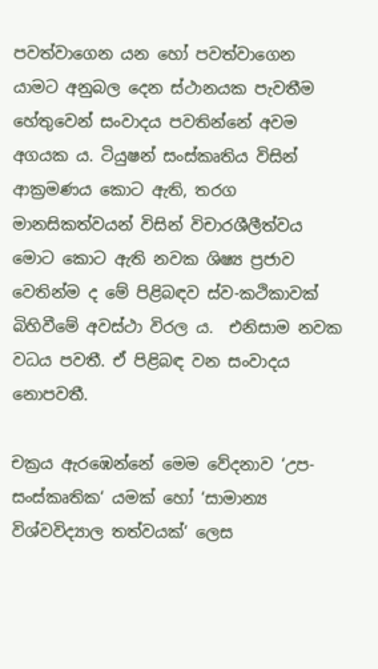පවත්වාගෙන යන හෝ පවත්වාගෙන යාමට අනුබල දෙන ස්ථානයක පැවතීම හේතුවෙන් සංවාදය පවතින්නේ අවම අගයක ය. ටියුෂන් සංස්කෘතිය විසින් ආක්‍රමණය කොට ඇති, තරග මානසිකත්වයන් විසින් විචාරශීලීත්වය මොට කොට ඇති නවක ශිෂ්‍ය ප්‍රජාව වෙතින්ම ද මේ පිළිබඳව ස්ව-කථිකාවක් බිහිවීමේ අවස්ථා විරල ය.  එනිසාම නවක වධය පවතී. ඒ පිළිබඳ වන සංවාදය නොපවතී.

චක්‍රය ඇරඹෙන්නේ මෙම වේදනාව ‘උප-සංස්කෘතික‘ යමක් හෝ ‘සාමාන්‍ය විශ්වවිද්‍යාල තත්වයක්‘ ලෙස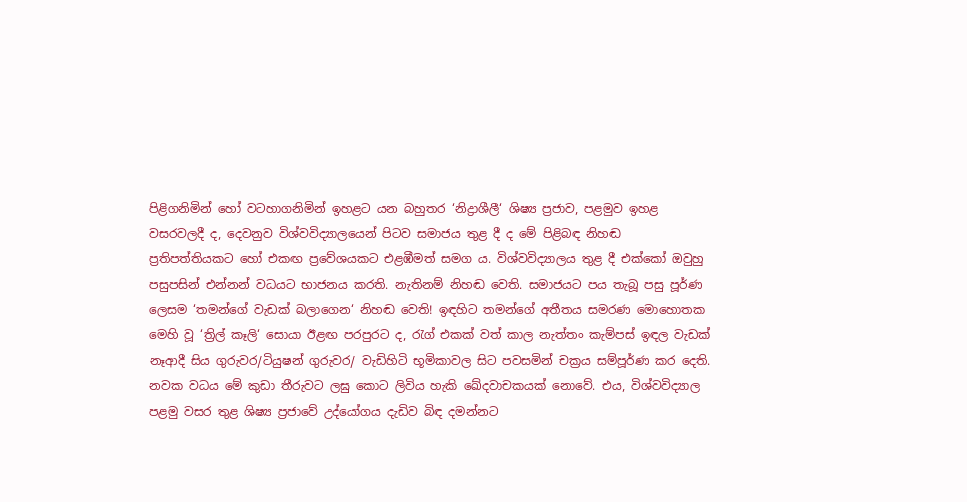පිළිගනිමින් හෝ වටහාගනිමින් ඉහළට යන බහුතර ‘නිද්‍රාශීලී‘ ශිෂ්‍ය ප්‍රජාව, පළමුව ඉහළ වසරවලදී ද, දෙවනුව විශ්වවිද්‍යාලයෙන් පිටව සමාජය තුළ දී ද මේ පිළිබඳ නිහඬ ප්‍රතිපත්තියකට හෝ එකඟ ප්‍රවේශයකට එළඹීමත් සමග ය. විශ්වවිද්‍යාලය තුළ දී එක්කෝ ඔවුහු පසුපසින් එන්නන් වධයට භාජනය කරති. නැතිනම් නිහඬ වෙති. සමාජයට පය තැබූ පසු පූර්ණ ලෙසම ‘තමන්ගේ වැඩක් බලාගෙන‘ නිහඬ වෙති! ඉඳහිට තමන්ගේ අතීතය සමරණ මොහොතක මෙහි වූ ‘ත්‍රිල් කෑලි‘ සොයා ඊළඟ පරපුරට ද, රැග් එකක් වත් කාල නැත්තං කැම්පස් ඉඳල වැඩක් නෑආදී සිය ගුරුවර/ටියුෂන් ගුරුවර/ වැඩිහිටි භූමිකාවල සිට පවසමින් චක්‍රය සම්පූර්ණ කර දෙති.
නවක වධය මේ කුඩා තීරුවට ලඝු කොට ලිවිය හැකි ඛේදවාචකයක් නොවේ. එය, විශ්වවිද්‍යාල පළමු වසර තුළ ශිෂ්‍ය ප්‍රජාවේ උද්යෝගය දැඩිව බිඳ දමන්නට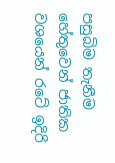පසුබිම තැනීම හේතුවෙන් ජාතික වශයෙන් රටේ ඉදිරි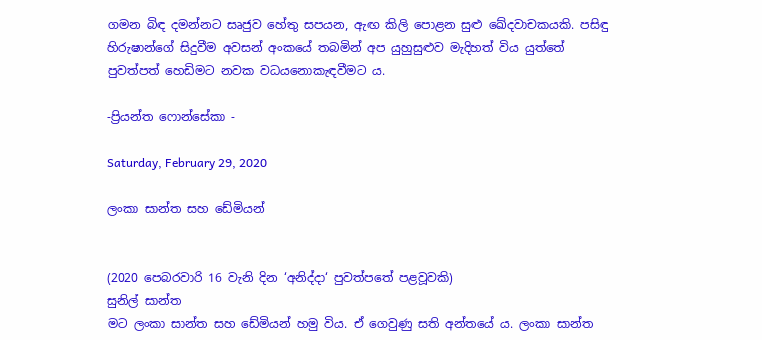ගමන බිඳ දමන්නට සෘජුව හේතු සපයන, ඇඟ කිලි පොළන සුළු ඛේදවාචකයකි. පසිඳු හිරුෂාන්ගේ සිදුවීම අවසන් අංකයේ තබමින් අප යුහුසුළුව මැදිහත් විය යුත්තේ පුවත්පත් හෙඩිමට නවක වධයනොකැඳවීමට ය.

-ප්‍රියන්ත ෆොන්සේකා -

Saturday, February 29, 2020

ලංකා සාන්ත සහ ඩේමියන්


(2020 පෙබරවාරි 16 වැනි දින ‘අනිද්දා‘ පුවත්පතේ පළවූවකි)
සුනිල් සාන්ත
මට ලංකා සාන්ත සහ ඩේමියන් හමු විය. ඒ ගෙවුණු සති අන්තයේ ය. ලංකා සාන්ත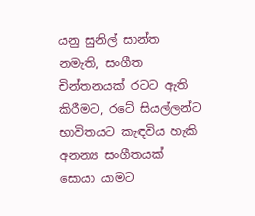යනු සුනිල් සාන්ත නමැති, සංගීත චින්තනයක් රටට ඇති කිරීමට, රටේ සියල්ලන්ට භාවිතයට කැඳවිය හැකි අනන්‍ය සංගීතයක් සොයා යාමට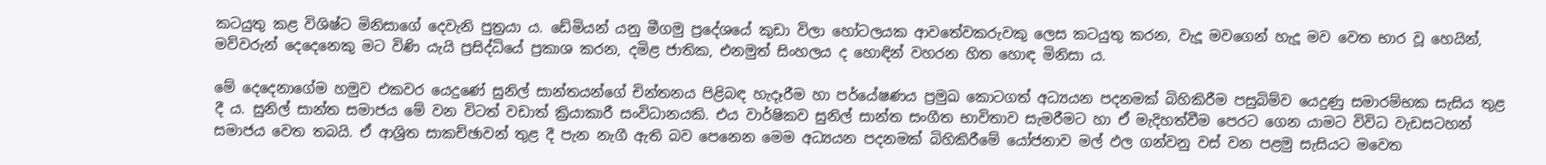කටයුතු කළ විශිෂ්ට මිනිසාගේ දෙවැනි පුත්‍රයා ය. ඩේමියන් යනු මීගමු ප්‍රදේශයේ කුඩා විලා හෝටලයක ආවතේවකරුවකු ලෙස කටයුතු කරන, වැදූ මවගෙන් හැදූ මව වෙත භාර වූ හෙයින්, මව්වරුන් දෙදෙනෙකු මට විණි යැයි ප්‍රසිද්ධියේ ප්‍රකාශ කරන, දමිළ ජාතික, එනමුත් සිංහලය ද හොඳින් වහරන හිත හොඳ මිනිසා ය.

මේ දෙදෙනාගේම හමුව එකවර යෙදුණේ සුනිල් සාන්තයන්ගේ චින්තනය පිළිබඳ හැදෑරීම හා පර්යේෂණය ප්‍රමුඛ කොටගත් අධ්‍යයන පදනමක් බිහිකිරීම පසුබිම්ව යෙදුණු සමාරම්භක සැසිය තුළ දී ය. සුනිල් සාන්ත සමාජය මේ වන විටත් වඩාත් ක්‍රියාකාරී සංවිධානයකි. එය වාර්ෂිකව සුනිල් සාන්ත සංගීත භාවිතාව සැමරීමට හා ඒ මැදිහත්වීම පෙරට ගෙන යාමට විවිධ වැඩසටහන් සමාජය වෙත තබයි. ඒ ආශ්‍රිත සාකච්ඡාවන් තුළ දී පැන නැගී ඇති බව පෙනෙන මෙම අධ්‍යයන පදනමක් බිහිකිරීමේ යෝජනාව මල් ඵල ගන්වනු වස් වන පළමු සැසියට මවෙත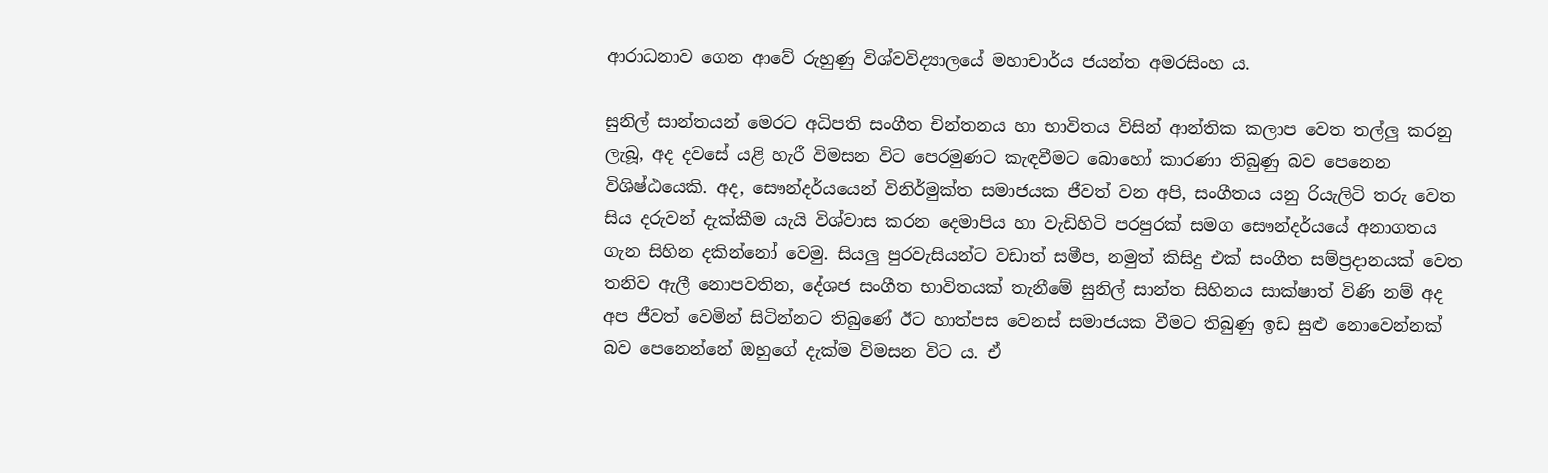ආරාධනාව ගෙන ආවේ රුහුණු විශ්වවිද්‍යාලයේ මහාචාර්ය ජයන්ත අමරසිංහ ය.

සුනිල් සාන්තයන් මෙරට අධිපති සංගීත චින්තනය හා භාවිතය විසින් ආන්තික කලාප වෙත තල්ලු කරනු ලැබූ, අද දවසේ යළි හැරී විමසන විට පෙරමුණට කැඳවීමට බොහෝ කාරණා තිබුණු බව පෙනෙන විශිෂ්ඨයෙකි. අද, සෞන්දර්යයෙන් විනිර්මුක්ත සමාජයක ජීවත් වන අපි, සංගීතය යනු රියැලිටි තරු වෙත සිය දරුවන් දැක්කීම යැයි විශ්වාස කරන දෙමාපිය හා වැඩිහිටි පරපුරක් සමග සෞන්දර්යයේ අනාගතය ගැන සිහින දකින්නෝ වෙමු. සියලු පුරවැසියන්ට වඩාත් සමීප, නමුත් කිසිදු එක් සංගීත සම්ප්‍රදානයක් වෙත තනිව ඇලී නොපවතින, දේශජ සංගීත භාවිතයක් තැනීමේ සුනිල් සාන්ත සිහිනය සාක්ෂාත් විණි නම් අද අප ජීවත් වෙමින් සිටින්නට තිබුණේ ඊට හාත්පස වෙනස් සමාජයක වීමට තිබුණු ඉඩ සුළු නොවෙන්නක් බව පෙනෙන්නේ ඔහුගේ දැක්ම විමසන විට ය. ඒ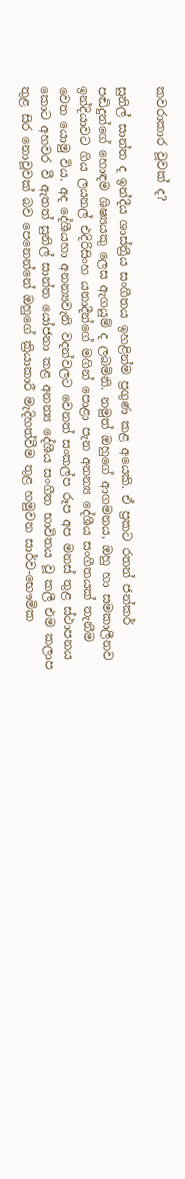කවරාකාර වූවක් ද?

සුනිල් සාන්ත ද ඉන්දීය ශාස්ත්‍රීය සංගීතය ඉහළින්ම ප්‍රගුණ කළ අයෙකි. ඒ ප්‍රකට රතන් ජන්කර් පඬිදුන්ගේ හොඳම ශිෂ්‍යයකු ලෙස ඇගයුම් ද ලබමිනි. නමුත් ඔහුගේ ආගමනය, ඔහු හා සමකාලීනව ඉන්දියාවට ගිය ලයනල් එදිරිසිංහ යනාදීන්ගේ මගින් පොළා පැන අනන්‍ය දේශීය සංගීතයක් තැනීම වෙත යොමු විය. අද දේශීයහා අනන්‍යවැනි වදන්වලට වෙනත් සංකල්ප රූප අප මනස් තුළ ස්ථාපනය කොට අහවර වී ඇතත් සුනිල් සාන්ත යෝජනා කළ අනන්‍ය දේශීය සංගීත භාවිතය වූ කලී එම කලාප තුළ සිර නොවූවක් බව පෙනෙන්නේ ඔහුගේ ක්‍රියාකාරී මැදිහත්වීම තුළ හමුවන සාර්ව-භෞමික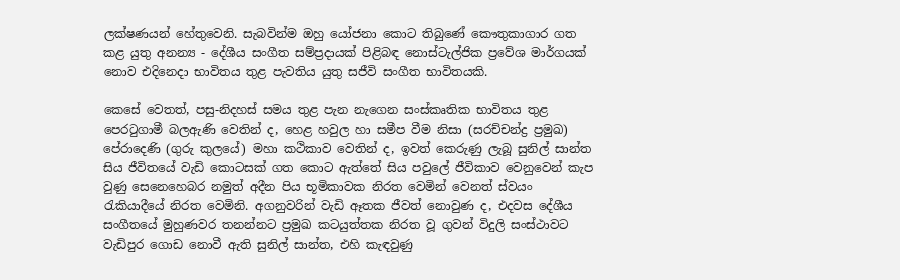ලක්ෂණයන් හේතුවෙනි. සැබවින්ම ඔහු යෝජනා කොට තිබුණේ කෞතුකාගාර ගත කළ යුතු අනන්‍ය - දේශීය සංගීත සම්ප්‍රදායක් පිළිබඳ නොස්ටැල්ජික ප්‍රවේශ මාර්ගයක් නොව එදිනෙදා භාවිතය තුළ පැවතිය යුතු සජීවි සංගීත භාවිතයකි.

කෙසේ වෙතත්, පසු-නිදහස් සමය තුළ පැන නැගෙන සංස්කෘතික භාවිතය තුළ පෙරටුගාමී බලඇණි වෙතින් ද, හෙළ හවුල හා සමීප වීම නිසා (සරච්චන්ද්‍ර ප්‍රමුඛ) පේරාදෙණි (ගුරු කුලයේ) මහා කථිකාව වෙතින් ද, ඉවත් කෙරුණු ලැබූ සුනිල් සාන්ත සිය ජීවිතයේ වැඩි කොටසක් ගත කොට ඇත්තේ සිය පවුලේ ජීවිකාව වෙනුවෙන් කැප වුණු සෙනෙහෙබර නමුත් අදීන පිය භූමිකාවක නිරත වෙමින් වෙනත් ස්වයං රැකියාදීයේ නිරත වෙමිනි. අගනුවරින් වැඩි ඈතක ජීවත් නොවුණ ද, එදවස දේශීය සංගීතයේ මුහුණවර තනන්නට ප්‍රමුඛ කටයුත්තක නිරත වූ ගුවන් විදුලි සංස්ථාවට වැඩිපුර ගොඩ නොවී ඇති සුනිල් සාන්ත, එහි කැඳවුණු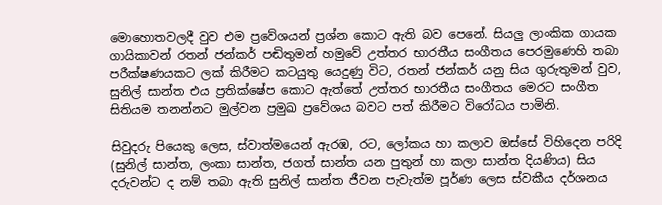මොහොතවලදී වුව එම ප්‍රවේශයන් ප්‍රශ්න කොට ඇති බව පෙනේ. සියලු ලාංකික ගායක ගායිකාවන් රතන් ජන්කර් පඬිතුමන් හමුවේ උත්තර භාරතීය සංගීතය පෙරමුණෙහි තබා පරීක්ෂණයකට ලක් කිරීමට කටයුතු යෙදුණු විට, රතන් ජන්කර් යනු සිය ගුරුතුමන් වුව, සුනිල් සාන්ත එය ප්‍රතික්ෂේප කොට ඇත්තේ උත්තර භාරතීය සංගීතය මෙරට සංගීත සිතියම තනන්නට මුල්වන ප්‍රමුඛ ප්‍රවේශය බවට පත් කිරීමට විරෝධය පාමිනි.

සිවුදරු පියෙකු ලෙස, ස්වාත්මයෙන් ඇරඹ, රට, ලෝකය හා කලාව ඔස්සේ විහිදෙන පරිදි (සුනිල් සාන්ත, ලංකා සාන්ත, ජගත් සාන්ත යන පුතුන් හා කලා සාන්ත දියණිය) සිය දරුවන්ට ද නම් තබා ඇති සුනිල් සාන්ත ජීවන පැවැත්ම පූර්ණ ලෙස ස්වකීය දර්ශනය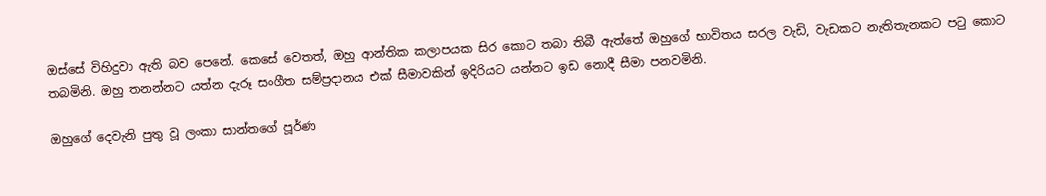ඔස්සේ විහිදුවා ඇති බව පෙනේ. කෙසේ වෙතත්, ඔහු ආන්තික කලාපයක සිර කොට තබා තිබී ඇත්තේ ඔහුගේ භාවිතය සරල වැඩි, වැඩකට නැතිතැනකට පටු කොට තබමිනි. ඔහු තනන්නට යත්න දැරූ සංගීත සම්ප්‍රදානය එක් සීමාවකින් ඉදිරියට යන්නට ඉඩ නොදී සීමා පනවමිනි.

ඔහුගේ දෙවැනි පුතු වූ ලංකා සාන්තගේ පූර්ණ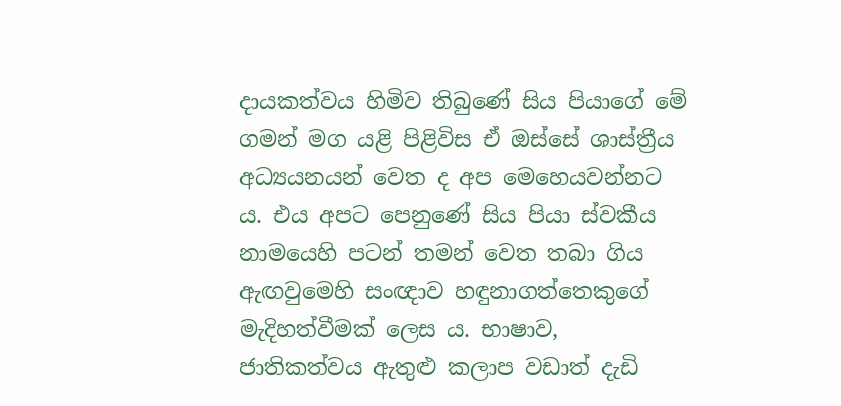දායකත්වය හිමිව තිබුණේ සිය පියාගේ මේ ගමන් මග යළි පිළිවිස ඒ ඔස්සේ ශාස්ත්‍රීය අධ්‍යයනයන් වෙත ද අප මෙහෙයවන්නට ය. එය අපට පෙනුණේ සිය පියා ස්වකීය නාමයෙහි පටන් තමන් වෙත තබා ගිය ඇඟවුමෙහි සංඥාව හඳුනාගත්තෙකුගේ මැදිහත්වීමක් ලෙස ය. භාෂාව, ජාතිකත්වය ඇතුළු කලාප වඩාත් දැඩි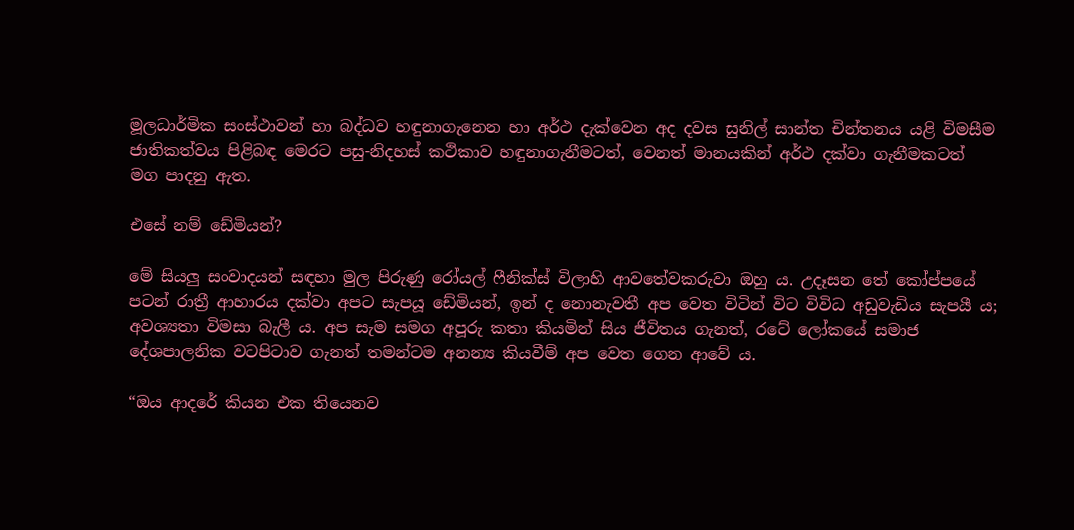මූලධාර්මික සංස්ථාවන් හා බද්ධව හඳුනාගැනෙන හා අර්ථ දැක්වෙන අද දවස සුනිල් සාන්ත චින්තනය යළි විමසීම ජාතිකත්වය පිළිබඳ මෙරට පසු-නිදහස් කථිකාව හඳුනාගැනීමටත්, වෙනත් මානයකින් අර්ථ දක්වා ගැනීමකටත් මග පාදනු ඇත.

එසේ නම් ඩේමියන්?

මේ සියලු සංවාදයන් සඳහා මුල පිරුණු රෝයල් ෆීනික්ස් විලාහි ආවතේවකරුවා ඔහු ය. උදෑසන තේ කෝප්පයේ පටන් රාත්‍රී ආහාරය දක්වා අපට සැපයූ ඩේමියන්, ඉන් ද නොනැවතී අප වෙත විටින් විට විවිධ අඩුවැඩිය සැපයී ය; අවශ්‍යතා විමසා බැලී ය. අප සැම සමග අපූරු කතා කියමින් සිය ජීවිතය ගැනත්, රටේ ලෝකයේ සමාජ දේශපාලනික වටපිටාව ගැනත් තමන්ටම අනන්‍ය කියවීම් අප වෙත ගෙන ආවේ ය.

“ඔය ආදරේ කියන එක තියෙනව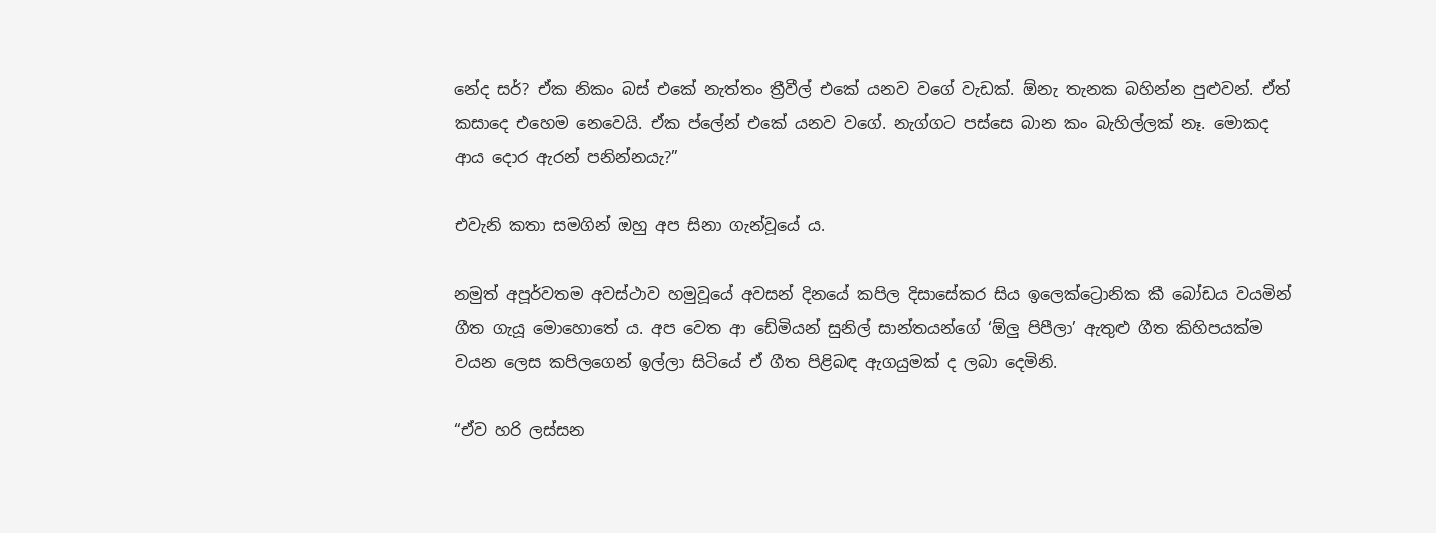නේද සර්? ඒක නිකං බස් එකේ නැත්තං ත්‍රීවීල් එකේ යනව වගේ වැඩක්. ඕනැ තැනක බහින්න පුළුවන්. ඒත් කසාදෙ එහෙම නෙවෙයි. ඒක ප්ලේන් එකේ යනව වගේ. නැග්ගට පස්සෙ බාන කං බැහිල්ලක් නෑ. මොකද ආය දොර ඇරන් පනින්නයැ?”

එවැනි කතා සමගින් ඔහු අප සිනා ගැන්වූයේ ය.

නමුත් අපූර්වතම අවස්ථාව හමුවූයේ අවසන් දිනයේ කපිල දිසාසේකර සිය ඉලෙක්ට්‍රොනික කී බෝඩය වයමින් ගීත ගැයූ මොහොතේ ය. අප වෙත ආ ඩේමියන් සුනිල් සාන්තයන්ගේ ‘ඕලු පිපීලා’ ඇතුළු ගීත කිහිපයක්ම වයන ලෙස කපිලගෙන් ඉල්ලා සිටියේ ඒ ගීත පිළිබඳ ඇගයුමක් ද ලබා දෙමිනි.

“ඒව හරි ලස්සන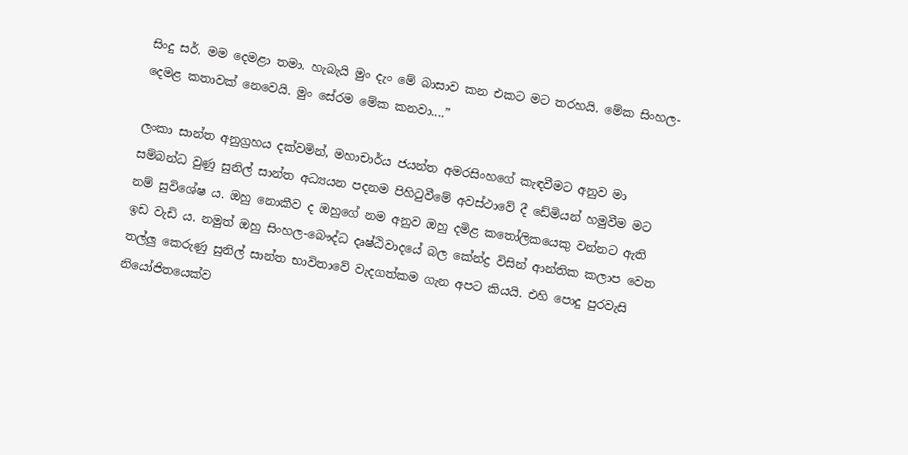සිංදු සර්. මම දෙමළා තමා. හැබැයි මුං දැං මේ බාසාව කන එකට මට තරහයි. මේක සිංහල- දෙමළ කතාවක් නෙවෙයි. මුං සේරම මේක කනවා....”

ලංකා සාන්ත අනුග්‍රහය දක්වමින්, මහාචාර්ය ජයන්ත අමරසිංහගේ කැඳවීමට අනුව මා සම්බන්ධ වුණු සුනිල් සාන්ත අධ්‍යයන පදනම පිහිටුවීමේ අවස්ථාවේ දී ඩේමියන් හමුවීම මට නම් සුවිශේෂ ය. ඔහු නොකීව ද ඔහුගේ නම අනුව ඔහු දමිළ කතෝලිකයෙකු වන්නට ඇති ඉඩ වැඩි ය. නමුත් ඔහු සිංහල-බෞද්ධ දෘෂ්ඨිවාදයේ බල කේන්ද්‍ර විසින් ආන්තික කලාප වෙත තල්ලු කෙරුණු සුනිල් සාන්ත භාවිතාවේ වැදගත්කම ගැන අපට කියයි. එහි පොදු පුරවැසි නියෝජිතයෙක්ව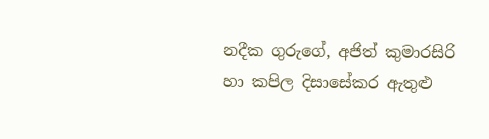නදීක ගුරුගේ, අජිත් කුමාරසිරි හා කපිල දිසාසේකර ඇතුළු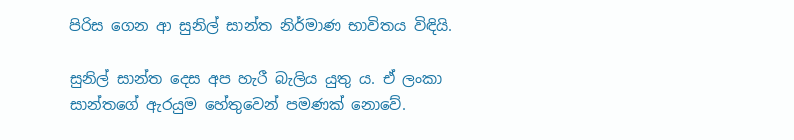පිරිස ගෙන ආ සුනිල් සාන්ත නිර්මාණ භාවිතය විඳියි.

සුනිල් සාන්ත දෙස අප හැරී බැලිය යුතු ය. ඒ ලංකා සාන්තගේ ඇරයුම හේතුවෙන් පමණක් නොවේ.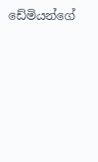ඩේමියන්ගේ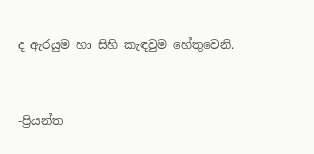ද ඇරයුම හා සිහි කැඳවුම හේතුවෙනි.


-ප්‍රියන්ත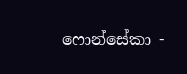ෆොන්සේකා -